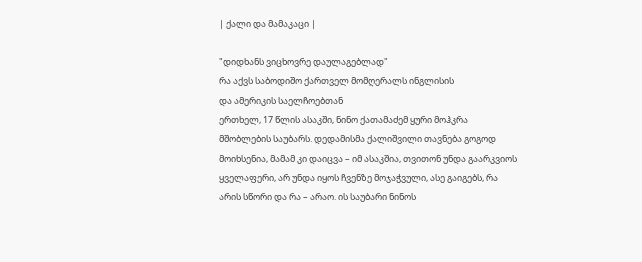| ქალი და მამაკაცი |

"დიდხანს ვიცხოვრე დაულაგებლად"
რა აქვს საბოდიშო ქართველ მომღერალს ინგლისის
და ამერიკის საელჩოებთან
ერთხელ, 17 წლის ასაკში, ნინო ქათამაძემ ყური მოჰკრა მშობლების საუბარს. დედამისმა ქალიშვილი თავნება გოგოდ მოიხსენია, მამამ კი დაიცვა – იმ ასაკშია, თვითონ უნდა გაარკვიოს ყველაფერი, არ უნდა იყოს ჩვენზე მოჯაჭვული, ასე გაიგებს, რა არის სწორი და რა – არაო. ის საუბარი ნინოს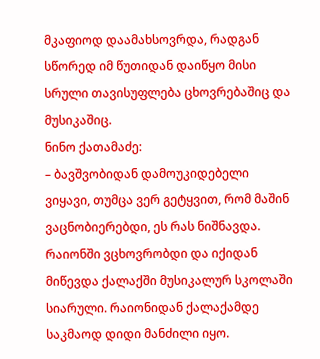მკაფიოდ დაამახსოვრდა, რადგან სწორედ იმ წუთიდან დაიწყო მისი სრული თავისუფლება ცხოვრებაშიც და მუსიკაშიც.
ნინო ქათამაძე:
– ბავშვობიდან დამოუკიდებელი ვიყავი, თუმცა ვერ გეტყვით, რომ მაშინ ვაცნობიერებდი, ეს რას ნიშნავდა. რაიონში ვცხოვრობდი და იქიდან მიწევდა ქალაქში მუსიკალურ სკოლაში სიარული. რაიონიდან ქალაქამდე საკმაოდ დიდი მანძილი იყო.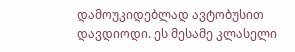დამოუკიდებლად ავტობუსით დავდიოდი. ეს მესამე კლასელი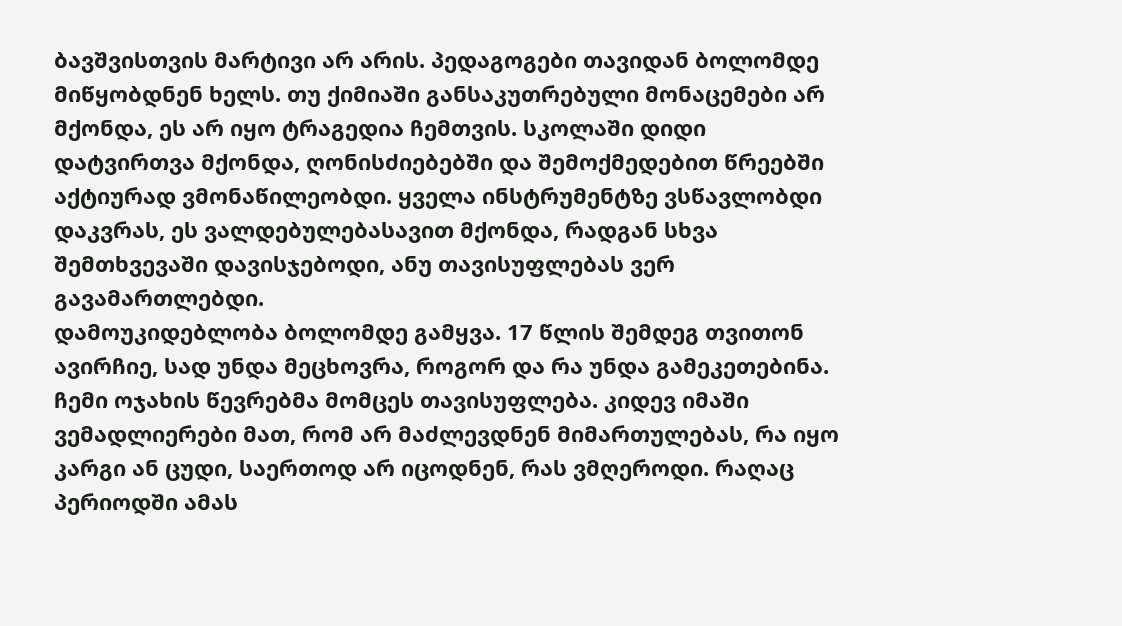ბავშვისთვის მარტივი არ არის. პედაგოგები თავიდან ბოლომდე მიწყობდნენ ხელს. თუ ქიმიაში განსაკუთრებული მონაცემები არ მქონდა, ეს არ იყო ტრაგედია ჩემთვის. სკოლაში დიდი დატვირთვა მქონდა, ღონისძიებებში და შემოქმედებით წრეებში აქტიურად ვმონაწილეობდი. ყველა ინსტრუმენტზე ვსწავლობდი დაკვრას, ეს ვალდებულებასავით მქონდა, რადგან სხვა შემთხვევაში დავისჯებოდი, ანუ თავისუფლებას ვერ გავამართლებდი.
დამოუკიდებლობა ბოლომდე გამყვა. 17 წლის შემდეგ თვითონ ავირჩიე, სად უნდა მეცხოვრა, როგორ და რა უნდა გამეკეთებინა. ჩემი ოჯახის წევრებმა მომცეს თავისუფლება. კიდევ იმაში ვემადლიერები მათ, რომ არ მაძლევდნენ მიმართულებას, რა იყო კარგი ან ცუდი, საერთოდ არ იცოდნენ, რას ვმღეროდი. რაღაც პერიოდში ამას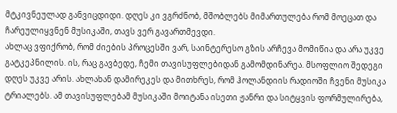მტკივნეულად განვიცდიდი. დღეს კი ვგრძნობ, მშობლებს მიმართულება რომ მოეცათ და ჩარეულიყვნენ მუსიკაში, თავს ვერ გავართმევდი.
ახლაც ვფიქრობ, რომ ძიების პროცესში ვარ, საინტერესო გზის არჩევა მომიწია და არა უკვე გატკეპნილის. ის, რაც გავბედე, ჩემი თავისუფლებიდან გამომდინარეა. მსოფლიო შედეგი დღეს უკვე არის. ახლახან დამირეკეს და მითხრეს, რომ ჰოლანდიის რადიოში ჩვენი მუსიკა ტრიალებს. ამ თავისუფლებამ მუსიკაში მოიტანა ისეთი ჟანრი და სიტყვის ფორმულირება,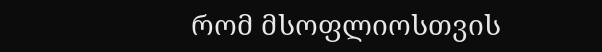რომ მსოფლიოსთვის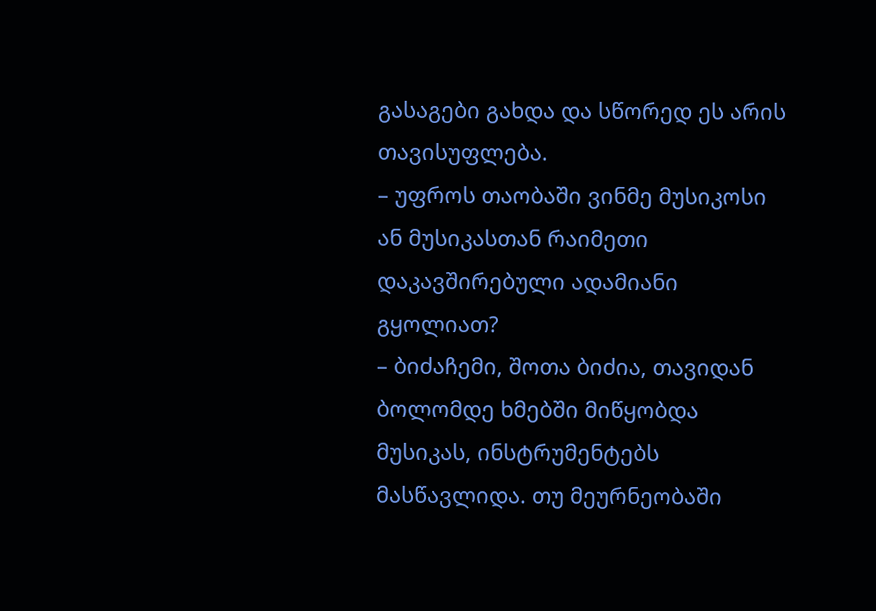გასაგები გახდა და სწორედ ეს არის თავისუფლება.
– უფროს თაობაში ვინმე მუსიკოსი ან მუსიკასთან რაიმეთი დაკავშირებული ადამიანი გყოლიათ?
– ბიძაჩემი, შოთა ბიძია, თავიდან ბოლომდე ხმებში მიწყობდა მუსიკას, ინსტრუმენტებს მასწავლიდა. თუ მეურნეობაში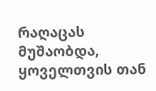რაღაცას მუშაობდა, ყოველთვის თან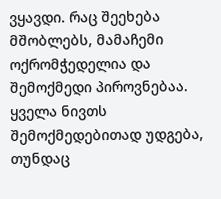ვყავდი. რაც შეეხება მშობლებს, მამაჩემი ოქრომჭედელია და შემოქმედი პიროვნებაა. ყველა ნივთს შემოქმედებითად უდგება, თუნდაც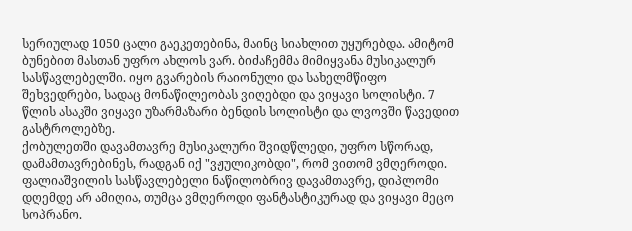სერიულად 1050 ცალი გაეკეთებინა, მაინც სიახლით უყურებდა. ამიტომ ბუნებით მასთან უფრო ახლოს ვარ. ბიძაჩემმა მიმიყვანა მუსიკალურ სასწავლებელში. იყო გვარების რაიონული და სახელმწიფო შეხვედრები, სადაც მონაწილეობას ვიღებდი და ვიყავი სოლისტი. 7 წლის ასაკში ვიყავი უზარმაზარი ბენდის სოლისტი და ლვოვში წავედით გასტროლებზე.
ქობულეთში დავამთავრე მუსიკალური შვიდწლედი, უფრო სწორად, დამამთავრებინეს, რადგან იქ "ვჟულიკობდი", რომ ვითომ ვმღეროდი. ფალიაშვილის სასწავლებელი ნაწილობრივ დავამთავრე, დიპლომი დღემდე არ ამიღია, თუმცა ვმღეროდი ფანტასტიკურად და ვიყავი მეცო სოპრანო.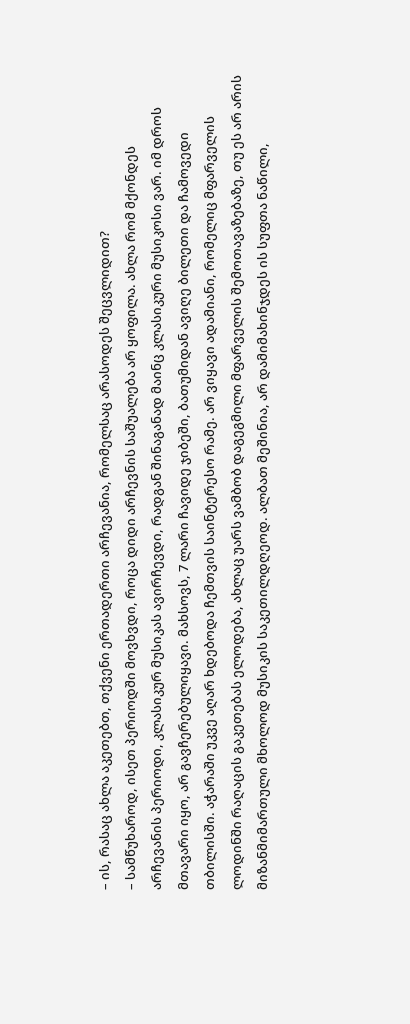– ის, რასაც ახლა აკეთებთ, თქვენი ერთადერთი არჩევანია, რომელსაც არასოდეს შეცვლიდით?
– სამწუხაროდ, ისეთ პერიოდში მოვხვდი, როცა დიდი არჩევნის საშუალება არ ყოფილა. ახლა რომ მქონდეს არჩევანის პერიოდი, კლასიკურ მუსიკას ავირჩევდი, რადგან შინაგანად მაინც კლასიკური მუსიკოსი ვარ. იმ დროს მთავარი იყო, არ გავჩერებულიყავი. მახსოვს, 7 ლარი ჩავიდე ჯიბეში, ბათუმიდან ავიღე ბილეთი და ჩამოვედი თბილისში. აჭარაში უკვე აღარ ხდებოდა ჩემთვის საინტერესო რამე. არ ვიყავი ადამიანი, რომელიც მფარველის ლოდინში რაღაცის გაკეთებას ელოდება, ახლაც უარს ვამბობ დაგეგმილი მფარველის შემოთავაზებაზე, თუ ეს არ არის მიზანმიმართული მხოლოდ მუსიკის საკეთილდღეოდ. ალბათ მეშინია, არ დამიმახინჯდეს ის სუფთა ნაწილი,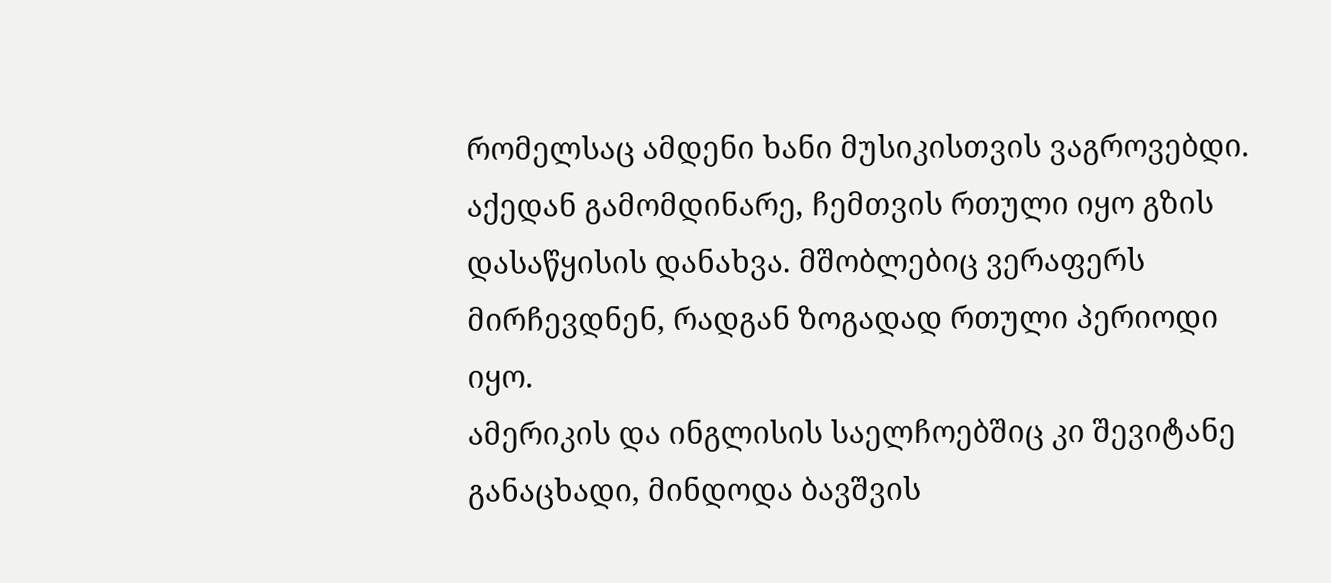რომელსაც ამდენი ხანი მუსიკისთვის ვაგროვებდი. აქედან გამომდინარე, ჩემთვის რთული იყო გზის დასაწყისის დანახვა. მშობლებიც ვერაფერს მირჩევდნენ, რადგან ზოგადად რთული პერიოდი იყო.
ამერიკის და ინგლისის საელჩოებშიც კი შევიტანე განაცხადი, მინდოდა ბავშვის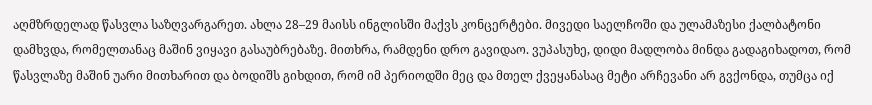აღმზრდელად წასვლა საზღვარგარეთ. ახლა 28–29 მაისს ინგლისში მაქვს კონცერტები. მივედი საელჩოში და ულამაზესი ქალბატონი დამხვდა, რომელთანაც მაშინ ვიყავი გასაუბრებაზე. მითხრა, რამდენი დრო გავიდაო. ვუპასუხე, დიდი მადლობა მინდა გადაგიხადოთ, რომ წასვლაზე მაშინ უარი მითხარით და ბოდიშს გიხდით, რომ იმ პერიოდში მეც და მთელ ქვეყანასაც მეტი არჩევანი არ გვქონდა, თუმცა იქ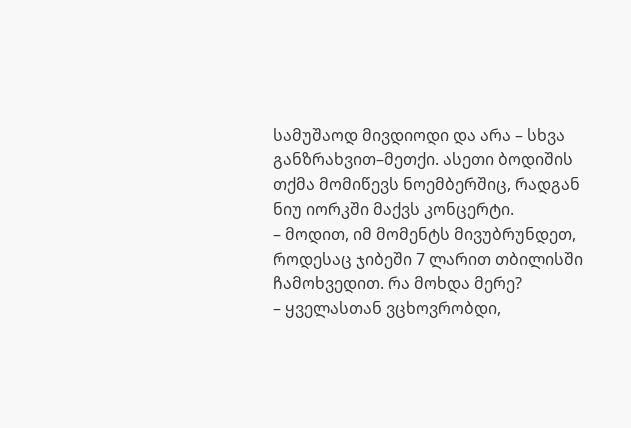სამუშაოდ მივდიოდი და არა – სხვა განზრახვით–მეთქი. ასეთი ბოდიშის თქმა მომიწევს ნოემბერშიც, რადგან ნიუ იორკში მაქვს კონცერტი.
– მოდით, იმ მომენტს მივუბრუნდეთ, როდესაც ჯიბეში 7 ლარით თბილისში ჩამოხვედით. რა მოხდა მერე?
– ყველასთან ვცხოვრობდი,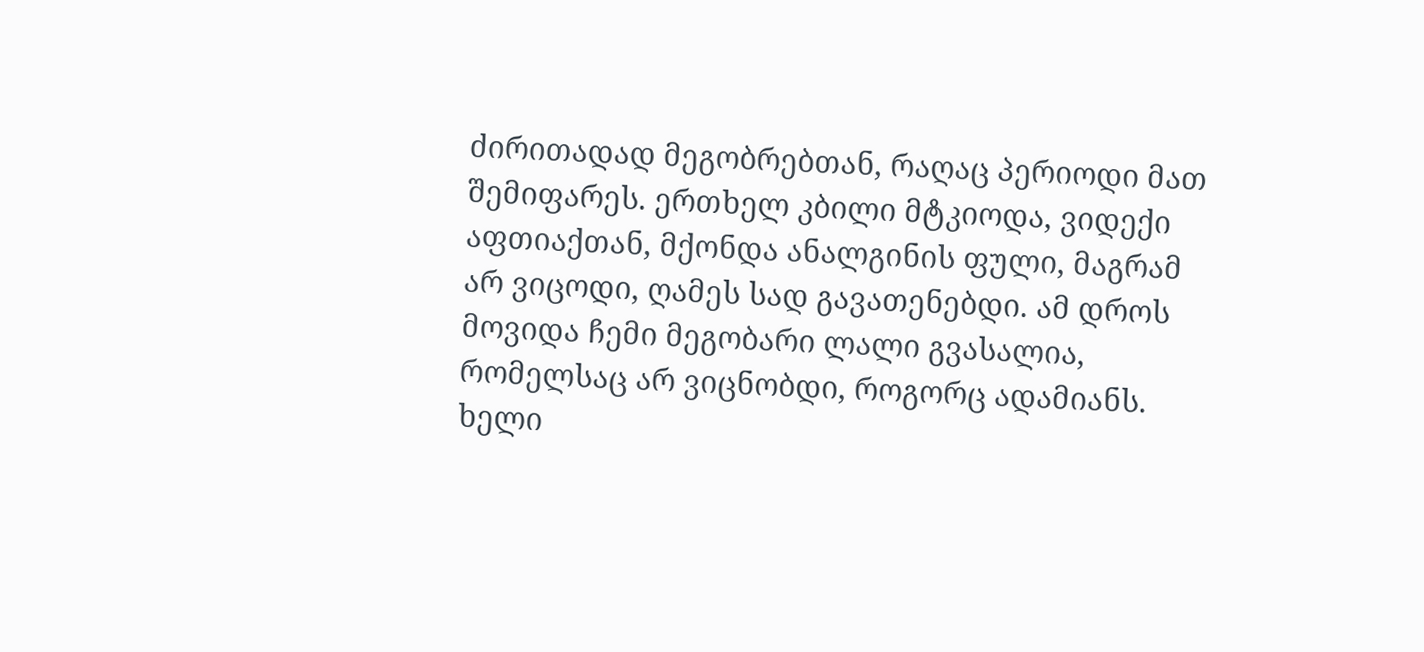ძირითადად მეგობრებთან, რაღაც პერიოდი მათ შემიფარეს. ერთხელ კბილი მტკიოდა, ვიდექი აფთიაქთან, მქონდა ანალგინის ფული, მაგრამ არ ვიცოდი, ღამეს სად გავათენებდი. ამ დროს მოვიდა ჩემი მეგობარი ლალი გვასალია, რომელსაც არ ვიცნობდი, როგორც ადამიანს. ხელი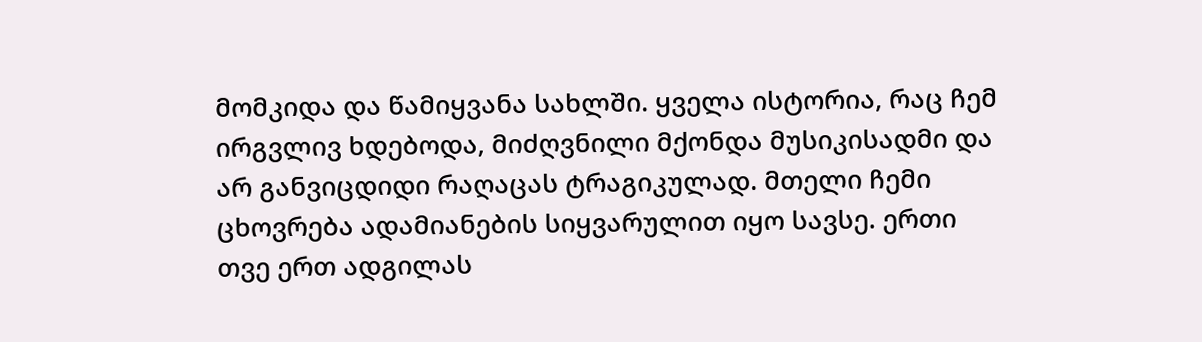მომკიდა და წამიყვანა სახლში. ყველა ისტორია, რაც ჩემ ირგვლივ ხდებოდა, მიძღვნილი მქონდა მუსიკისადმი და არ განვიცდიდი რაღაცას ტრაგიკულად. მთელი ჩემი ცხოვრება ადამიანების სიყვარულით იყო სავსე. ერთი თვე ერთ ადგილას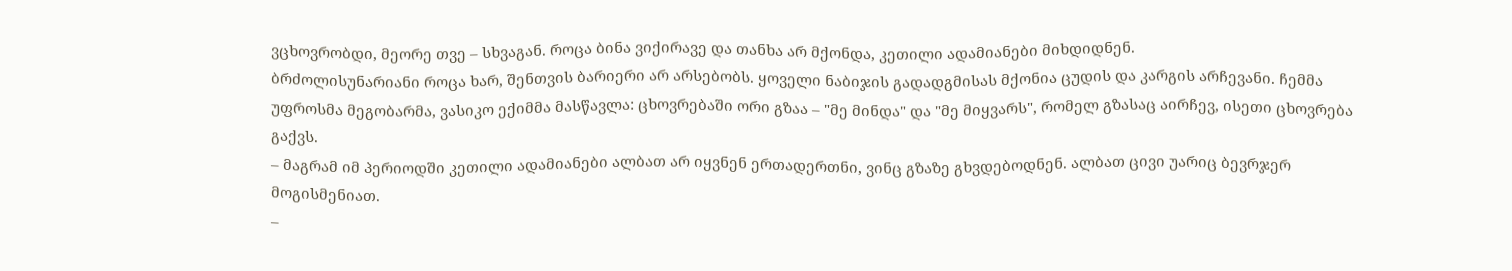ვცხოვრობდი, მეორე თვე – სხვაგან. როცა ბინა ვიქირავე და თანხა არ მქონდა, კეთილი ადამიანები მიხდიდნენ.
ბრძოლისუნარიანი როცა ხარ, შენთვის ბარიერი არ არსებობს. ყოველი ნაბიჯის გადადგმისას მქონია ცუდის და კარგის არჩევანი. ჩემმა უფროსმა მეგობარმა, ვასიკო ექიმმა მასწავლა: ცხოვრებაში ორი გზაა – "მე მინდა" და "მე მიყვარს", რომელ გზასაც აირჩევ, ისეთი ცხოვრება გაქვს.
– მაგრამ იმ პერიოდში კეთილი ადამიანები ალბათ არ იყვნენ ერთადერთნი, ვინც გზაზე გხვდებოდნენ. ალბათ ცივი უარიც ბევრჯერ მოგისმენიათ.
–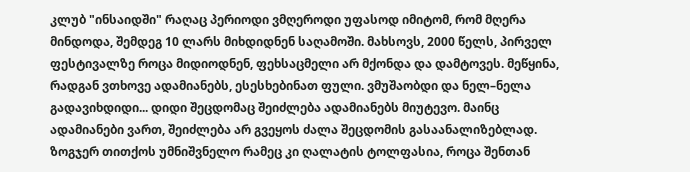კლუბ "ინსაიდში" რაღაც პერიოდი ვმღეროდი უფასოდ იმიტომ, რომ მღერა მინდოდა, შემდეგ 10 ლარს მიხდიდნენ საღამოში. მახსოვს, 2000 წელს, პირველ ფესტივალზე როცა მიდიოდნენ, ფეხსაცმელი არ მქონდა და დამტოვეს. მეწყინა, რადგან ვთხოვე ადამიანებს, ესესხებინათ ფული. ვმუშაობდი და ნელ–ნელა გადავიხდიდი... დიდი შეცდომაც შეიძლება ადამიანებს მიუტევო. მაინც ადამიანები ვართ, შეიძლება არ გვეყოს ძალა შეცდომის გასაანალიზებლად. ზოგჯერ თითქოს უმნიშვნელო რამეც კი ღალატის ტოლფასია, როცა შენთან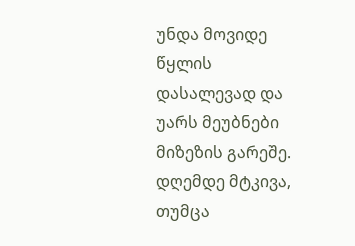უნდა მოვიდე წყლის დასალევად და უარს მეუბნები მიზეზის გარეშე. დღემდე მტკივა, თუმცა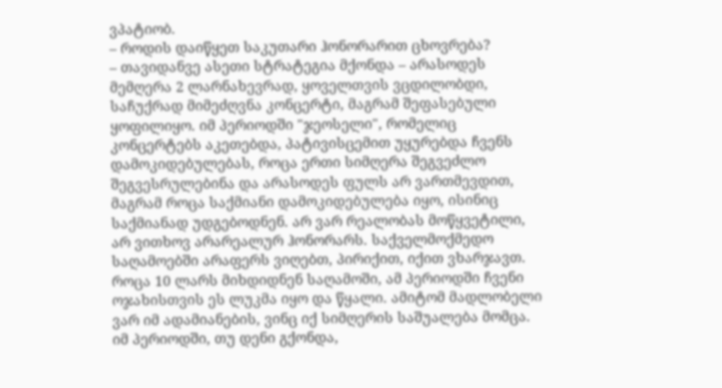ვპატიობ.
– როდის დაიწყეთ საკუთარი ჰონორარით ცხოვრება?
– თავიდანვე ასეთი სტრატეგია მქონდა – არასოდეს მემღერა 2 ლარნახევრად, ყოველთვის ვცდილობდი, საჩუქრად მიმეძღვნა კონცერტი, მაგრამ შეფასებული ყოფილიყო. იმ პერიოდში "ჯეოსელი", რომელიც კონცერტებს აკეთებდა, პატივისცემით უყურებდა ჩვენს დამოკიდებულებას, როცა ერთი სიმღერა შეგვეძლო შეგვესრულებინა და არასოდეს ფულს არ ვართმევდით, მაგრამ როცა საქმიანი დამოკიდებულება იყო, ისინიც საქმიანად უდგებოდნენ. არ ვარ რეალობას მოწყვეტილი, არ ვითხოვ არარეალურ ჰონორარს. საქველმოქმედო საღამოებში არაფერს ვიღებთ, პირიქით, იქით ვხარჯავთ. როცა 10 ლარს მიხდიდნენ საღამოში, ამ პერიოდში ჩვენი ოჯახისთვის ეს ლუკმა იყო და წყალი. ამიტომ მადლობელი ვარ იმ ადამიანების, ვინც იქ სიმღერის საშუალება მომცა. იმ პერიოდში, თუ დენი გქონდა,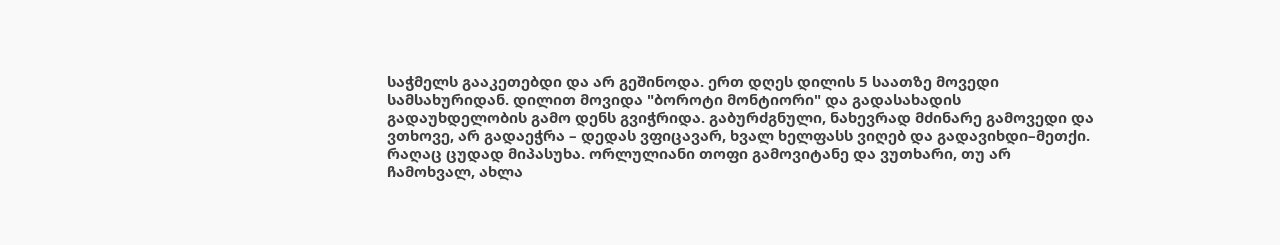საჭმელს გააკეთებდი და არ გეშინოდა. ერთ დღეს დილის 5 საათზე მოვედი სამსახურიდან. დილით მოვიდა "ბოროტი მონტიორი" და გადასახადის გადაუხდელობის გამო დენს გვიჭრიდა. გაბურძგნული, ნახევრად მძინარე გამოვედი და ვთხოვე, არ გადაეჭრა – დედას ვფიცავარ, ხვალ ხელფასს ვიღებ და გადავიხდი–მეთქი. რაღაც ცუდად მიპასუხა. ორლულიანი თოფი გამოვიტანე და ვუთხარი, თუ არ ჩამოხვალ, ახლა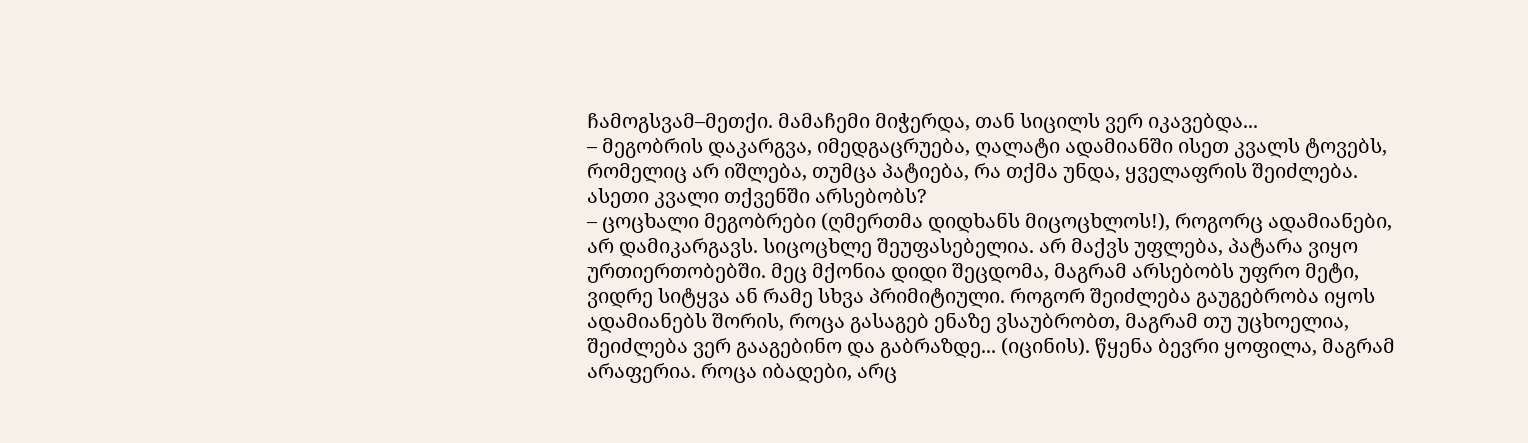ჩამოგსვამ–მეთქი. მამაჩემი მიჭერდა, თან სიცილს ვერ იკავებდა...
– მეგობრის დაკარგვა, იმედგაცრუება, ღალატი ადამიანში ისეთ კვალს ტოვებს, რომელიც არ იშლება, თუმცა პატიება, რა თქმა უნდა, ყველაფრის შეიძლება. ასეთი კვალი თქვენში არსებობს?
– ცოცხალი მეგობრები (ღმერთმა დიდხანს მიცოცხლოს!), როგორც ადამიანები, არ დამიკარგავს. სიცოცხლე შეუფასებელია. არ მაქვს უფლება, პატარა ვიყო ურთიერთობებში. მეც მქონია დიდი შეცდომა, მაგრამ არსებობს უფრო მეტი, ვიდრე სიტყვა ან რამე სხვა პრიმიტიული. როგორ შეიძლება გაუგებრობა იყოს ადამიანებს შორის, როცა გასაგებ ენაზე ვსაუბრობთ, მაგრამ თუ უცხოელია, შეიძლება ვერ გააგებინო და გაბრაზდე... (იცინის). წყენა ბევრი ყოფილა, მაგრამ არაფერია. როცა იბადები, არც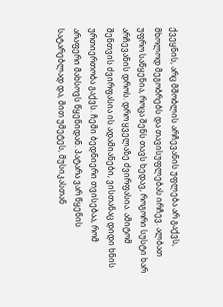ქვეყნის, არც მშობლის არჩევანის უფლება არ გაქვს, მხოლოდ მეგობრებს და თავისუფლებას ირჩევ. ალბათ უფრო საწყენია, როცა შენს თავს ხედავ, როგორი სუსტი ხარ არჩევანის დროს. დრო ყველაზე ძვირფასია. ამიტომ შენთვის ძვირფასია ის ადამიანები, ვისთანაც დიდი ხნის ურთიერთობა გაქვს. ჩემი ბედნიერი თვისებაა, რომ არაფერი მახსოვს წყენიდან. პატარა ვარ წყენის სატარებლად და, მით უმეტეს, მუსიკასთან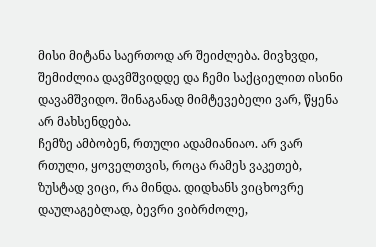მისი მიტანა საერთოდ არ შეიძლება. მივხვდი, შემიძლია დავმშვიდდე და ჩემი საქციელით ისინი დავამშვიდო. შინაგანად მიმტევებელი ვარ, წყენა არ მახსენდება.
ჩემზე ამბობენ, რთული ადამიანიაო. არ ვარ რთული, ყოველთვის, როცა რამეს ვაკეთებ, ზუსტად ვიცი, რა მინდა. დიდხანს ვიცხოვრე დაულაგებლად, ბევრი ვიბრძოლე,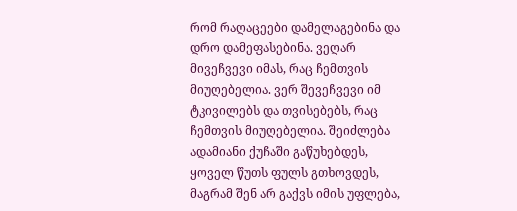რომ რაღაცეები დამელაგებინა და დრო დამეფასებინა. ვეღარ მივეჩვევი იმას, რაც ჩემთვის მიუღებელია. ვერ შევეჩვევი იმ ტკივილებს და თვისებებს, რაც ჩემთვის მიუღებელია. შეიძლება ადამიანი ქუჩაში გაწუხებდეს, ყოველ წუთს ფულს გთხოვდეს, მაგრამ შენ არ გაქვს იმის უფლება,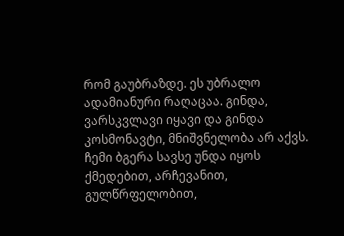რომ გაუბრაზდე. ეს უბრალო ადამიანური რაღაცაა. გინდა, ვარსკვლავი იყავი და გინდა კოსმონავტი, მნიშვნელობა არ აქვს. ჩემი ბგერა სავსე უნდა იყოს ქმედებით, არჩევანით, გულწრფელობით,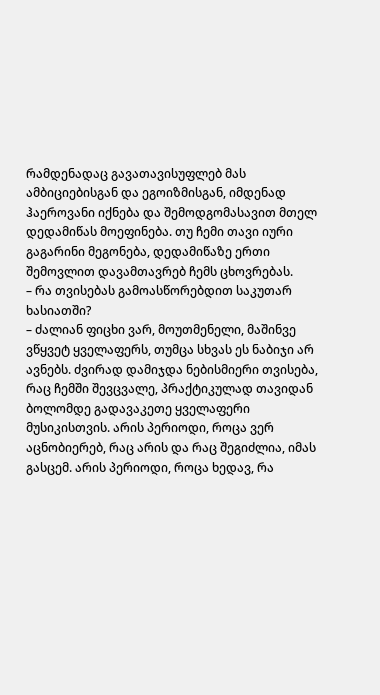რამდენადაც გავათავისუფლებ მას ამბიციებისგან და ეგოიზმისგან, იმდენად ჰაეროვანი იქნება და შემოდგომასავით მთელ დედამიწას მოეფინება. თუ ჩემი თავი იური გაგარინი მეგონება, დედამიწაზე ერთი შემოვლით დავამთავრებ ჩემს ცხოვრებას.
– რა თვისებას გამოასწორებდით საკუთარ ხასიათში?
– ძალიან ფიცხი ვარ, მოუთმენელი, მაშინვე ვწყვეტ ყველაფერს, თუმცა სხვას ეს ნაბიჯი არ ავნებს. ძვირად დამიჯდა ნებისმიერი თვისება, რაც ჩემში შევცვალე, პრაქტიკულად თავიდან ბოლომდე გადავაკეთე ყველაფერი მუსიკისთვის. არის პერიოდი, როცა ვერ აცნობიერებ, რაც არის და რაც შეგიძლია, იმას გასცემ. არის პერიოდი, როცა ხედავ, რა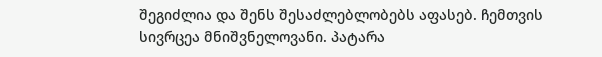შეგიძლია და შენს შესაძლებლობებს აფასებ. ჩემთვის სივრცეა მნიშვნელოვანი. პატარა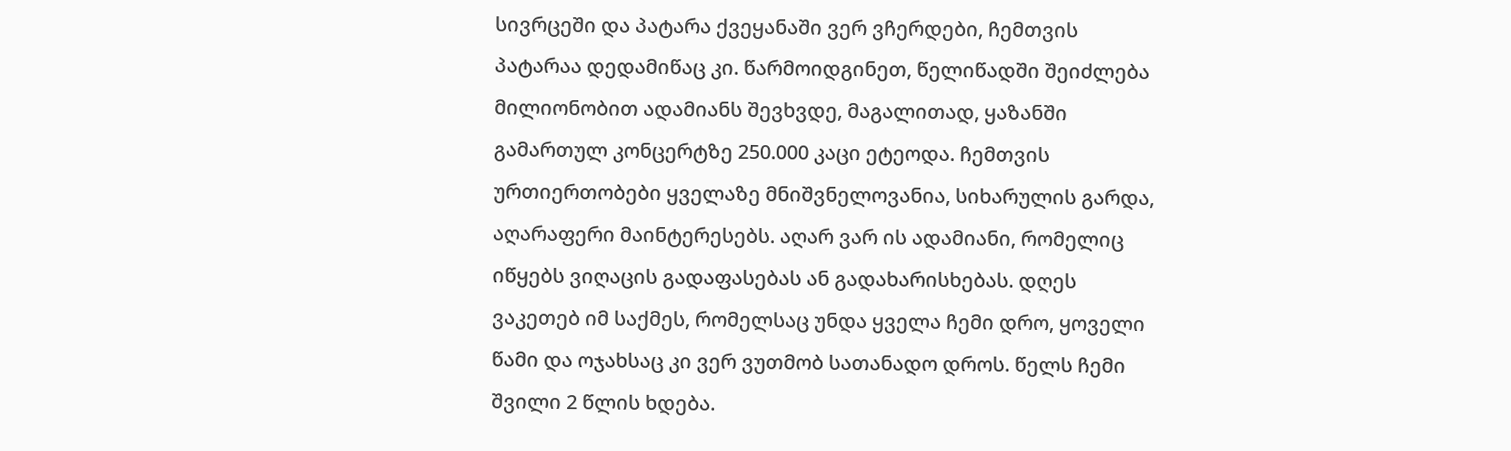სივრცეში და პატარა ქვეყანაში ვერ ვჩერდები, ჩემთვის პატარაა დედამიწაც კი. წარმოიდგინეთ, წელიწადში შეიძლება მილიონობით ადამიანს შევხვდე, მაგალითად, ყაზანში გამართულ კონცერტზე 250.000 კაცი ეტეოდა. ჩემთვის ურთიერთობები ყველაზე მნიშვნელოვანია, სიხარულის გარდა, აღარაფერი მაინტერესებს. აღარ ვარ ის ადამიანი, რომელიც იწყებს ვიღაცის გადაფასებას ან გადახარისხებას. დღეს ვაკეთებ იმ საქმეს, რომელსაც უნდა ყველა ჩემი დრო, ყოველი წამი და ოჯახსაც კი ვერ ვუთმობ სათანადო დროს. წელს ჩემი შვილი 2 წლის ხდება.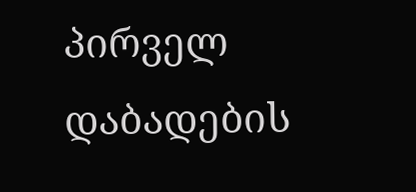პირველ დაბადების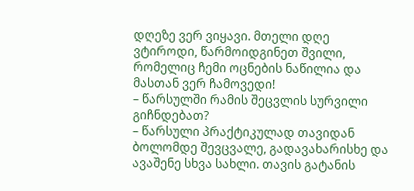დღეზე ვერ ვიყავი. მთელი დღე ვტიროდი, წარმოიდგინეთ შვილი, რომელიც ჩემი ოცნების ნაწილია და მასთან ვერ ჩამოვედი!
– წარსულში რამის შეცვლის სურვილი გიჩნდებათ?
– წარსული პრაქტიკულად თავიდან ბოლომდე შევცვალე, გადავახარისხე და ავაშენე სხვა სახლი. თავის გატანის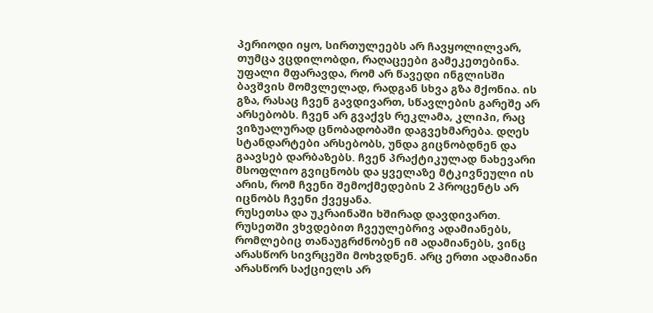პერიოდი იყო, სირთულეებს არ ჩავყოლილვარ, თუმცა ვცდილობდი, რაღაცეები გამეკეთებინა. უფალი მფარავდა, რომ არ წავედი ინგლისში ბავშვის მომვლელად, რადგან სხვა გზა მქონია. ის გზა, რასაც ჩვენ გავდივართ, სწავლების გარეშე არ არსებობს. ჩვენ არ გვაქვს რეკლამა, კლიპი, რაც ვიზუალურად ცნობადობაში დაგვეხმარება. დღეს სტანდარტები არსებობს, უნდა გიცნობდნენ და გაავსებ დარბაზებს. ჩვენ პრაქტიკულად ნახევარი მსოფლიო გვიცნობს და ყველაზე მტკივნეული ის არის, რომ ჩვენი შემოქმედების 2 პროცენტს არ იცნობს ჩვენი ქვეყანა.
რუსეთსა და უკრაინაში ხშირად დავდივართ. რუსეთში ვხვდებით ჩვეულებრივ ადამიანებს, რომლებიც თანაუგრძნობენ იმ ადამიანებს, ვინც არასწორ სივრცეში მოხვდნენ. არც ერთი ადამიანი არასწორ საქციელს არ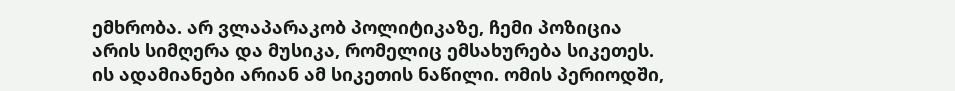ემხრობა. არ ვლაპარაკობ პოლიტიკაზე, ჩემი პოზიცია არის სიმღერა და მუსიკა, რომელიც ემსახურება სიკეთეს. ის ადამიანები არიან ამ სიკეთის ნაწილი. ომის პერიოდში,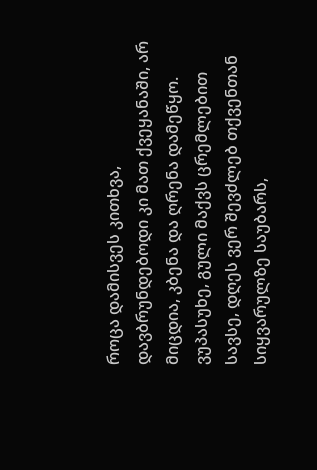როცა დამისვეს კითხვა, დავბრუნდებოდი კი მათ ქვეყანაში, არ მიცდია, კბენა და ღრენა დამეწყო. ვუპასუხე, გული მაქვს ცრემლებით სავსე, დღეს ვერ შევძლებ თქვენთან სიყვარულზე საუბარს,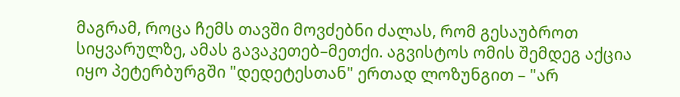მაგრამ, როცა ჩემს თავში მოვძებნი ძალას, რომ გესაუბროთ სიყვარულზე, ამას გავაკეთებ–მეთქი. აგვისტოს ომის შემდეგ აქცია იყო პეტერბურგში "დედეტესთან" ერთად ლოზუნგით – "არ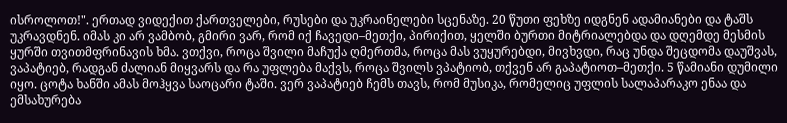ისროლოთ!". ერთად ვიდექით ქართველები, რუსები და უკრაინელები სცენაზე. 20 წუთი ფეხზე იდგნენ ადამიანები და ტაშს უკრავდნენ. იმას კი არ ვამბობ, გმირი ვარ, რომ იქ ჩავედი–მეთქი, პირიქით, ყელში ბურთი მიტრიალებდა და დღემდე მესმის ყურში თვითმფრინავის ხმა. ვთქვი, როცა შვილი მაჩუქა ღმერთმა, როცა მას ვუყურებდი, მივხვდი, რაც უნდა შეცდომა დაუშვას, ვაპატიებ, რადგან ძალიან მიყვარს და რა უფლება მაქვს, როცა შვილს ვპატიობ, თქვენ არ გაპატიოთ–მეთქი. 5 წამიანი დუმილი იყო. ცოტა ხანში ამას მოჰყვა საოცარი ტაში. ვერ ვაპატიებ ჩემს თავს, რომ მუსიკა, რომელიც უფლის სალაპარაკო ენაა და ემსახურება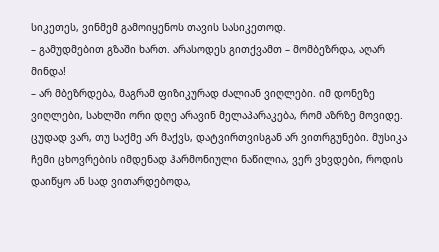სიკეთეს, ვინმემ გამოიყენოს თავის სასიკეთოდ.
– გამუდმებით გზაში ხართ. არასოდეს გითქვამთ – მომბეზრდა, აღარ მინდა!
– არ მბეზრდება, მაგრამ ფიზიკურად ძალიან ვიღლები. იმ დონეზე ვიღლები, სახლში ორი დღე არავინ მელაპარაკება, რომ აზრზე მოვიდე.
ცუდად ვარ, თუ საქმე არ მაქვს, დატვირთვისგან არ ვითრგუნები. მუსიკა ჩემი ცხოვრების იმდენად ჰარმონიული ნაწილია, ვერ ვხვდები, როდის დაიწყო ან სად ვითარდებოდა,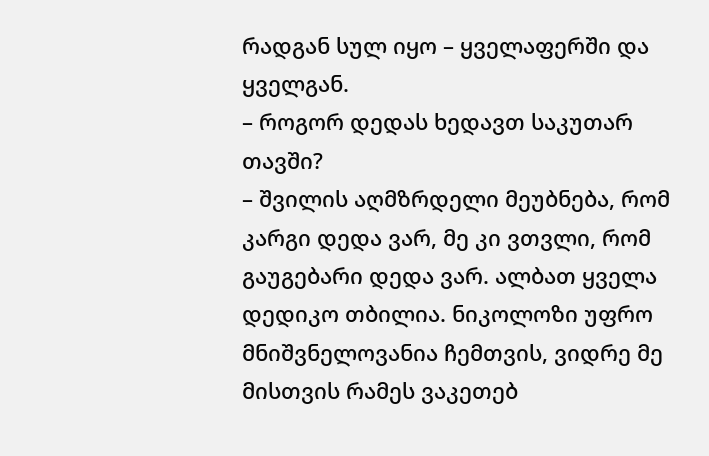რადგან სულ იყო – ყველაფერში და ყველგან.
– როგორ დედას ხედავთ საკუთარ თავში?
– შვილის აღმზრდელი მეუბნება, რომ კარგი დედა ვარ, მე კი ვთვლი, რომ გაუგებარი დედა ვარ. ალბათ ყველა დედიკო თბილია. ნიკოლოზი უფრო მნიშვნელოვანია ჩემთვის, ვიდრე მე მისთვის რამეს ვაკეთებ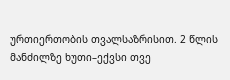ურთიერთობის თვალსაზრისით. 2 წლის მანძილზე ხუთი–ექვსი თვე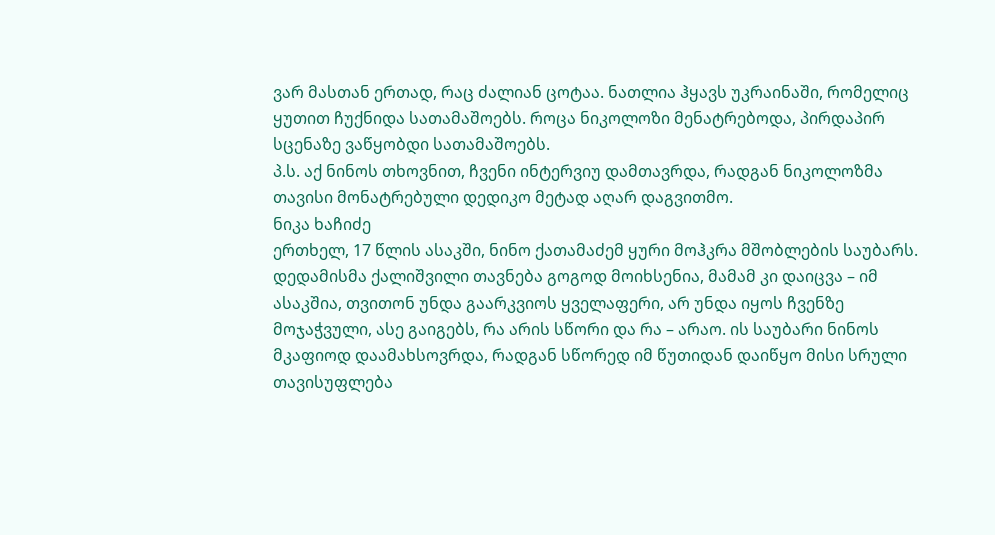ვარ მასთან ერთად, რაც ძალიან ცოტაა. ნათლია ჰყავს უკრაინაში, რომელიც ყუთით ჩუქნიდა სათამაშოებს. როცა ნიკოლოზი მენატრებოდა, პირდაპირ სცენაზე ვაწყობდი სათამაშოებს.
პ.ს. აქ ნინოს თხოვნით, ჩვენი ინტერვიუ დამთავრდა, რადგან ნიკოლოზმა თავისი მონატრებული დედიკო მეტად აღარ დაგვითმო.
ნიკა ხაჩიძე
ერთხელ, 17 წლის ასაკში, ნინო ქათამაძემ ყური მოჰკრა მშობლების საუბარს. დედამისმა ქალიშვილი თავნება გოგოდ მოიხსენია, მამამ კი დაიცვა – იმ ასაკშია, თვითონ უნდა გაარკვიოს ყველაფერი, არ უნდა იყოს ჩვენზე მოჯაჭვული, ასე გაიგებს, რა არის სწორი და რა – არაო. ის საუბარი ნინოს მკაფიოდ დაამახსოვრდა, რადგან სწორედ იმ წუთიდან დაიწყო მისი სრული თავისუფლება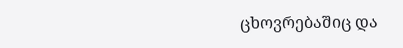ცხოვრებაშიც და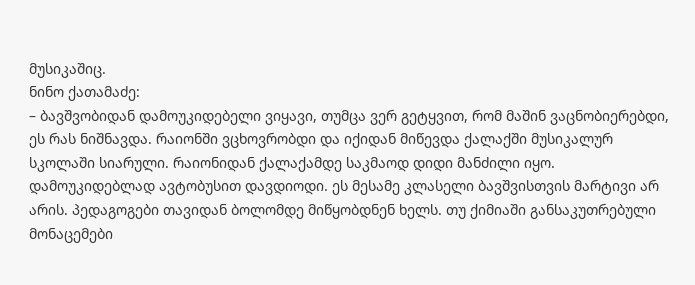მუსიკაშიც.
ნინო ქათამაძე:
– ბავშვობიდან დამოუკიდებელი ვიყავი, თუმცა ვერ გეტყვით, რომ მაშინ ვაცნობიერებდი, ეს რას ნიშნავდა. რაიონში ვცხოვრობდი და იქიდან მიწევდა ქალაქში მუსიკალურ სკოლაში სიარული. რაიონიდან ქალაქამდე საკმაოდ დიდი მანძილი იყო. დამოუკიდებლად ავტობუსით დავდიოდი. ეს მესამე კლასელი ბავშვისთვის მარტივი არ არის. პედაგოგები თავიდან ბოლომდე მიწყობდნენ ხელს. თუ ქიმიაში განსაკუთრებული მონაცემები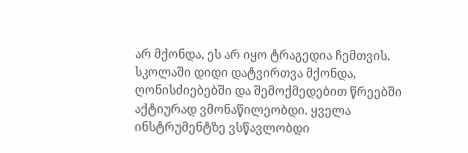არ მქონდა, ეს არ იყო ტრაგედია ჩემთვის. სკოლაში დიდი დატვირთვა მქონდა, ღონისძიებებში და შემოქმედებით წრეებში აქტიურად ვმონაწილეობდი. ყველა ინსტრუმენტზე ვსწავლობდი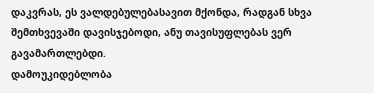დაკვრას, ეს ვალდებულებასავით მქონდა, რადგან სხვა შემთხვევაში დავისჯებოდი, ანუ თავისუფლებას ვერ გავამართლებდი.
დამოუკიდებლობა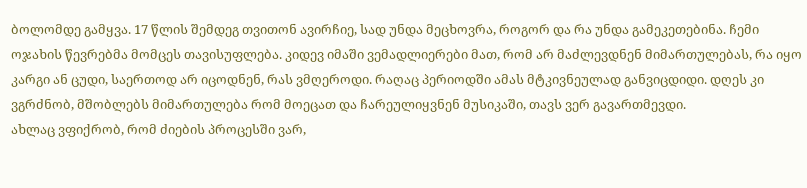ბოლომდე გამყვა. 17 წლის შემდეგ თვითონ ავირჩიე, სად უნდა მეცხოვრა, როგორ და რა უნდა გამეკეთებინა. ჩემი ოჯახის წევრებმა მომცეს თავისუფლება. კიდევ იმაში ვემადლიერები მათ, რომ არ მაძლევდნენ მიმართულებას, რა იყო კარგი ან ცუდი, საერთოდ არ იცოდნენ, რას ვმღეროდი. რაღაც პერიოდში ამას მტკივნეულად განვიცდიდი. დღეს კი ვგრძნობ, მშობლებს მიმართულება რომ მოეცათ და ჩარეულიყვნენ მუსიკაში, თავს ვერ გავართმევდი.
ახლაც ვფიქრობ, რომ ძიების პროცესში ვარ,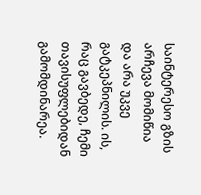საინტერესო გზის არჩევა მომიწია და არა უკვე გატკეპნილის. ის, რაც გავბედე, ჩემი თავისუფლებიდან გამომდინარეა.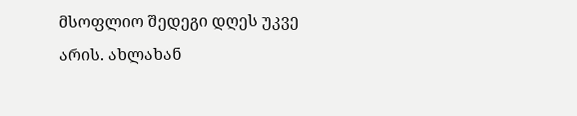მსოფლიო შედეგი დღეს უკვე არის. ახლახან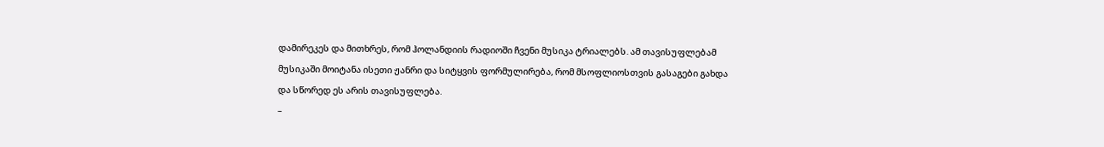დამირეკეს და მითხრეს, რომ ჰოლანდიის რადიოში ჩვენი მუსიკა ტრიალებს. ამ თავისუფლებამ მუსიკაში მოიტანა ისეთი ჟანრი და სიტყვის ფორმულირება, რომ მსოფლიოსთვის გასაგები გახდა და სწორედ ეს არის თავისუფლება.
–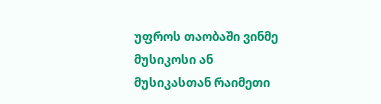უფროს თაობაში ვინმე მუსიკოსი ან მუსიკასთან რაიმეთი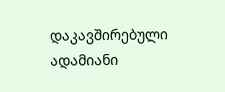დაკავშირებული ადამიანი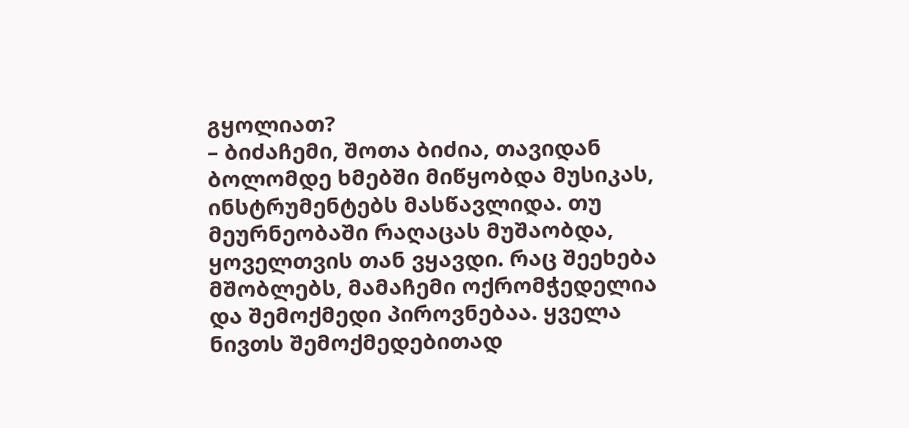გყოლიათ?
– ბიძაჩემი, შოთა ბიძია, თავიდან ბოლომდე ხმებში მიწყობდა მუსიკას, ინსტრუმენტებს მასწავლიდა. თუ მეურნეობაში რაღაცას მუშაობდა, ყოველთვის თან ვყავდი. რაც შეეხება მშობლებს, მამაჩემი ოქრომჭედელია და შემოქმედი პიროვნებაა. ყველა ნივთს შემოქმედებითად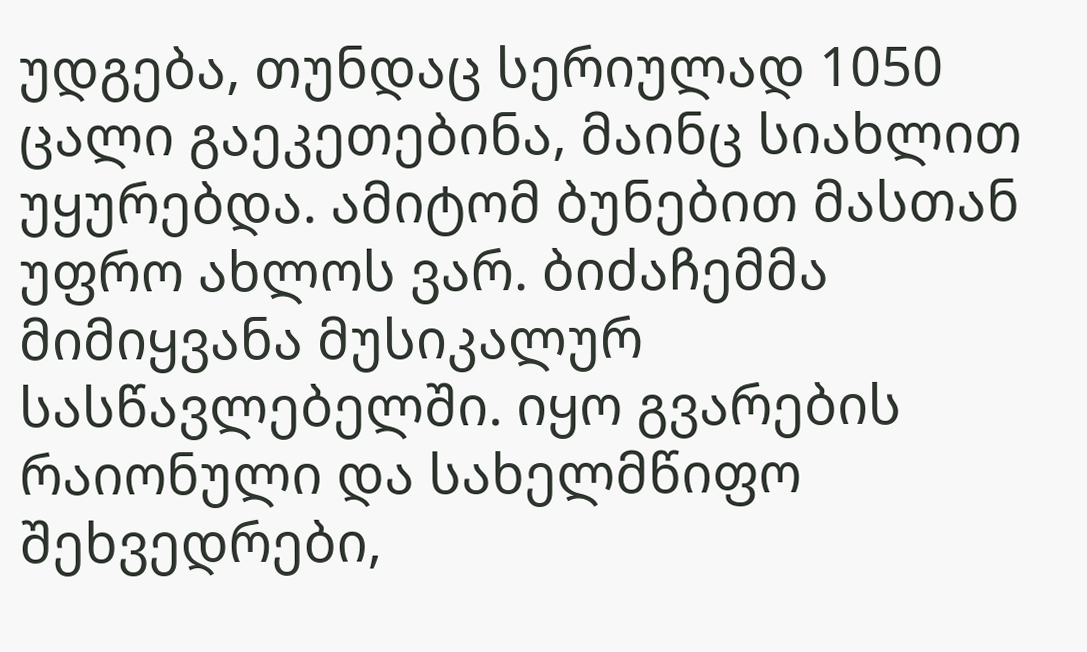უდგება, თუნდაც სერიულად 1050 ცალი გაეკეთებინა, მაინც სიახლით უყურებდა. ამიტომ ბუნებით მასთან უფრო ახლოს ვარ. ბიძაჩემმა მიმიყვანა მუსიკალურ სასწავლებელში. იყო გვარების რაიონული და სახელმწიფო შეხვედრები,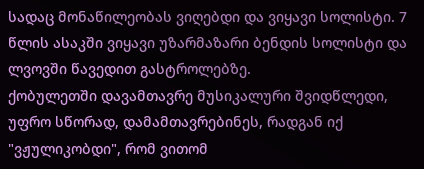სადაც მონაწილეობას ვიღებდი და ვიყავი სოლისტი. 7 წლის ასაკში ვიყავი უზარმაზარი ბენდის სოლისტი და ლვოვში წავედით გასტროლებზე.
ქობულეთში დავამთავრე მუსიკალური შვიდწლედი, უფრო სწორად, დამამთავრებინეს, რადგან იქ "ვჟულიკობდი", რომ ვითომ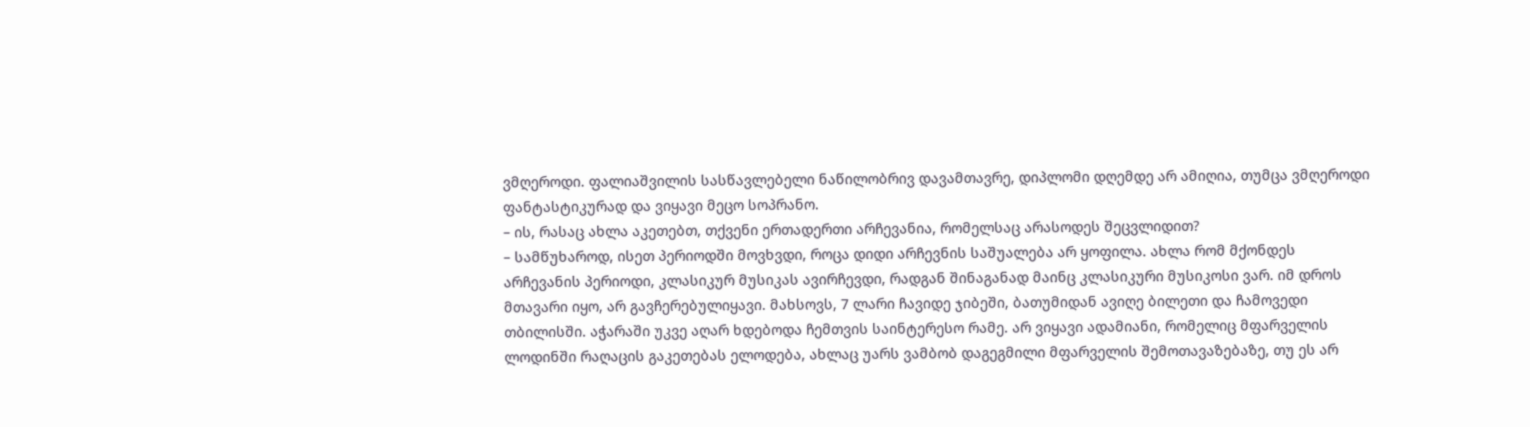ვმღეროდი. ფალიაშვილის სასწავლებელი ნაწილობრივ დავამთავრე, დიპლომი დღემდე არ ამიღია, თუმცა ვმღეროდი ფანტასტიკურად და ვიყავი მეცო სოპრანო.
– ის, რასაც ახლა აკეთებთ, თქვენი ერთადერთი არჩევანია, რომელსაც არასოდეს შეცვლიდით?
– სამწუხაროდ, ისეთ პერიოდში მოვხვდი, როცა დიდი არჩევნის საშუალება არ ყოფილა. ახლა რომ მქონდეს არჩევანის პერიოდი, კლასიკურ მუსიკას ავირჩევდი, რადგან შინაგანად მაინც კლასიკური მუსიკოსი ვარ. იმ დროს მთავარი იყო, არ გავჩერებულიყავი. მახსოვს, 7 ლარი ჩავიდე ჯიბეში, ბათუმიდან ავიღე ბილეთი და ჩამოვედი თბილისში. აჭარაში უკვე აღარ ხდებოდა ჩემთვის საინტერესო რამე. არ ვიყავი ადამიანი, რომელიც მფარველის ლოდინში რაღაცის გაკეთებას ელოდება, ახლაც უარს ვამბობ დაგეგმილი მფარველის შემოთავაზებაზე, თუ ეს არ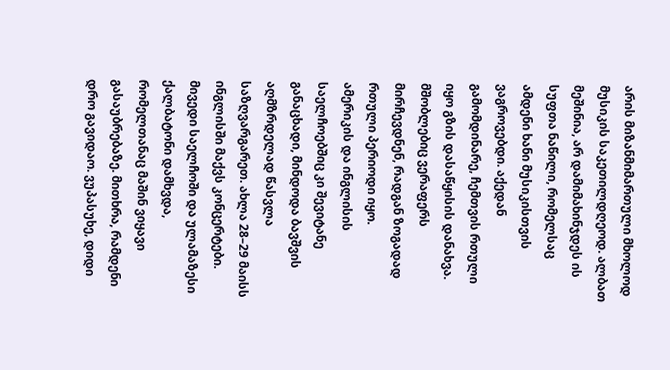არის მიზანმიმართული მხოლოდ მუსიკის საკეთილდღეოდ. ალბათ მეშინია, არ დამიმახინჯდეს ის სუფთა ნაწილი, რომელსაც ამდენი ხანი მუსიკისთვის ვაგროვებდი. აქედან გამომდინარე, ჩემთვის რთული იყო გზის დასაწყისის დანახვა. მშობლებიც ვერაფერს მირჩევდნენ, რადგან ზოგადად რთული პერიოდი იყო.
ამერიკის და ინგლისის საელჩოებშიც კი შევიტანე განაცხადი, მინდოდა ბავშვის აღმზრდელად წასვლა საზღვარგარეთ. ახლა 28–29 მაისს ინგლისში მაქვს კონცერტები. მივედი საელჩოში და ულამაზესი ქალბატონი დამხვდა, რომელთანაც მაშინ ვიყავი გასაუბრებაზე. მითხრა, რამდენი დრო გავიდაო. ვუპასუხე, დიდი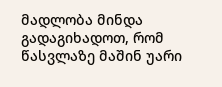მადლობა მინდა გადაგიხადოთ, რომ წასვლაზე მაშინ უარი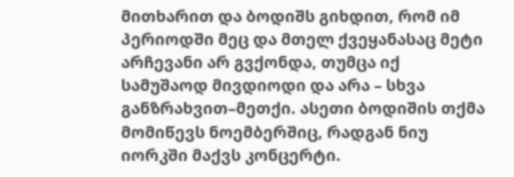მითხარით და ბოდიშს გიხდით, რომ იმ პერიოდში მეც და მთელ ქვეყანასაც მეტი არჩევანი არ გვქონდა, თუმცა იქ სამუშაოდ მივდიოდი და არა – სხვა განზრახვით–მეთქი. ასეთი ბოდიშის თქმა მომიწევს ნოემბერშიც, რადგან ნიუ იორკში მაქვს კონცერტი.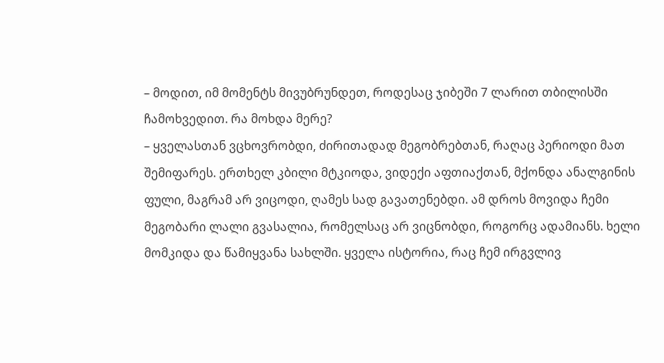– მოდით, იმ მომენტს მივუბრუნდეთ, როდესაც ჯიბეში 7 ლარით თბილისში ჩამოხვედით. რა მოხდა მერე?
– ყველასთან ვცხოვრობდი, ძირითადად მეგობრებთან, რაღაც პერიოდი მათ შემიფარეს. ერთხელ კბილი მტკიოდა, ვიდექი აფთიაქთან, მქონდა ანალგინის ფული, მაგრამ არ ვიცოდი, ღამეს სად გავათენებდი. ამ დროს მოვიდა ჩემი მეგობარი ლალი გვასალია, რომელსაც არ ვიცნობდი, როგორც ადამიანს. ხელი მომკიდა და წამიყვანა სახლში. ყველა ისტორია, რაც ჩემ ირგვლივ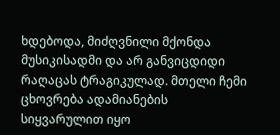ხდებოდა, მიძღვნილი მქონდა მუსიკისადმი და არ განვიცდიდი რაღაცას ტრაგიკულად. მთელი ჩემი ცხოვრება ადამიანების სიყვარულით იყო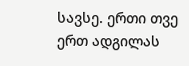სავსე. ერთი თვე ერთ ადგილას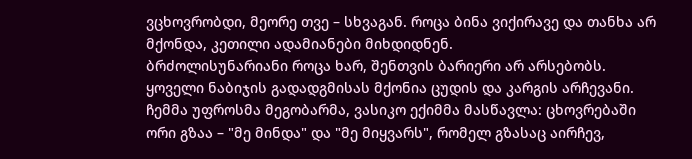ვცხოვრობდი, მეორე თვე – სხვაგან. როცა ბინა ვიქირავე და თანხა არ მქონდა, კეთილი ადამიანები მიხდიდნენ.
ბრძოლისუნარიანი როცა ხარ, შენთვის ბარიერი არ არსებობს. ყოველი ნაბიჯის გადადგმისას მქონია ცუდის და კარგის არჩევანი. ჩემმა უფროსმა მეგობარმა, ვასიკო ექიმმა მასწავლა: ცხოვრებაში ორი გზაა – "მე მინდა" და "მე მიყვარს", რომელ გზასაც აირჩევ,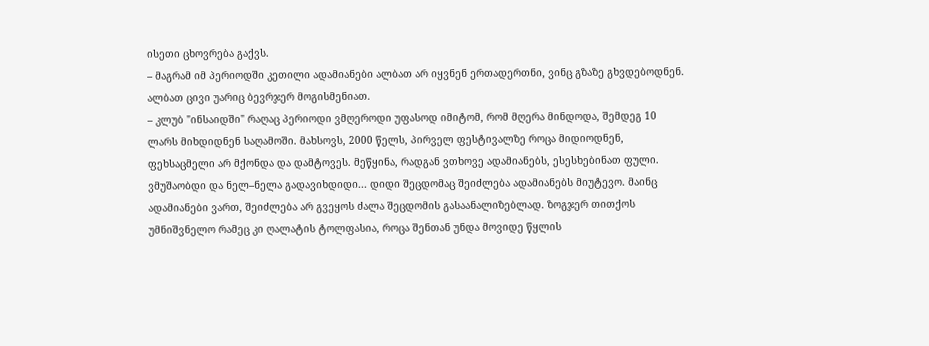ისეთი ცხოვრება გაქვს.
– მაგრამ იმ პერიოდში კეთილი ადამიანები ალბათ არ იყვნენ ერთადერთნი, ვინც გზაზე გხვდებოდნენ. ალბათ ცივი უარიც ბევრჯერ მოგისმენიათ.
– კლუბ "ინსაიდში" რაღაც პერიოდი ვმღეროდი უფასოდ იმიტომ, რომ მღერა მინდოდა, შემდეგ 10 ლარს მიხდიდნენ საღამოში. მახსოვს, 2000 წელს, პირველ ფესტივალზე როცა მიდიოდნენ, ფეხსაცმელი არ მქონდა და დამტოვეს. მეწყინა, რადგან ვთხოვე ადამიანებს, ესესხებინათ ფული. ვმუშაობდი და ნელ–ნელა გადავიხდიდი... დიდი შეცდომაც შეიძლება ადამიანებს მიუტევო. მაინც ადამიანები ვართ, შეიძლება არ გვეყოს ძალა შეცდომის გასაანალიზებლად. ზოგჯერ თითქოს უმნიშვნელო რამეც კი ღალატის ტოლფასია, როცა შენთან უნდა მოვიდე წყლის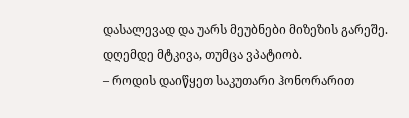დასალევად და უარს მეუბნები მიზეზის გარეშე. დღემდე მტკივა, თუმცა ვპატიობ.
– როდის დაიწყეთ საკუთარი ჰონორარით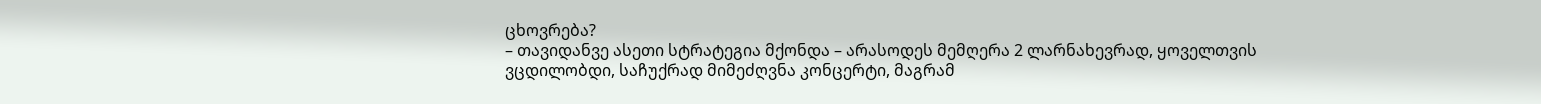ცხოვრება?
– თავიდანვე ასეთი სტრატეგია მქონდა – არასოდეს მემღერა 2 ლარნახევრად, ყოველთვის ვცდილობდი, საჩუქრად მიმეძღვნა კონცერტი, მაგრამ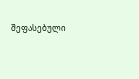შეფასებული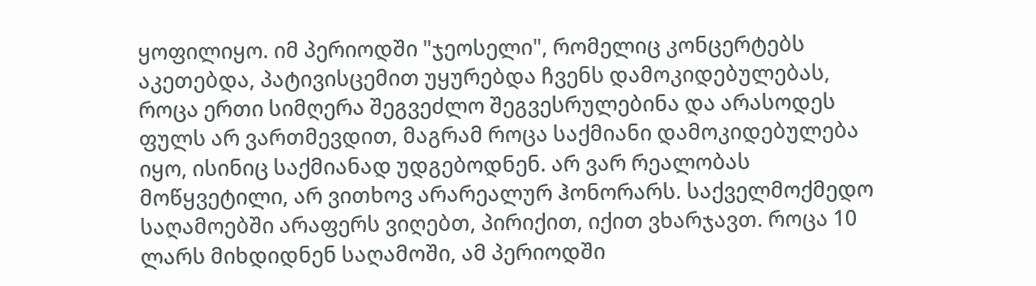ყოფილიყო. იმ პერიოდში "ჯეოსელი", რომელიც კონცერტებს აკეთებდა, პატივისცემით უყურებდა ჩვენს დამოკიდებულებას, როცა ერთი სიმღერა შეგვეძლო შეგვესრულებინა და არასოდეს ფულს არ ვართმევდით, მაგრამ როცა საქმიანი დამოკიდებულება იყო, ისინიც საქმიანად უდგებოდნენ. არ ვარ რეალობას მოწყვეტილი, არ ვითხოვ არარეალურ ჰონორარს. საქველმოქმედო საღამოებში არაფერს ვიღებთ, პირიქით, იქით ვხარჯავთ. როცა 10 ლარს მიხდიდნენ საღამოში, ამ პერიოდში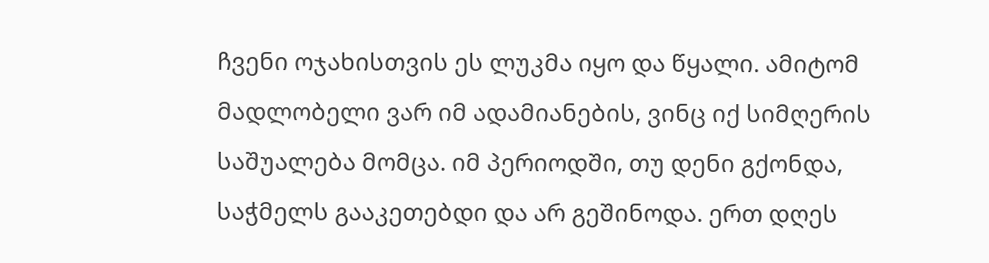ჩვენი ოჯახისთვის ეს ლუკმა იყო და წყალი. ამიტომ მადლობელი ვარ იმ ადამიანების, ვინც იქ სიმღერის საშუალება მომცა. იმ პერიოდში, თუ დენი გქონდა, საჭმელს გააკეთებდი და არ გეშინოდა. ერთ დღეს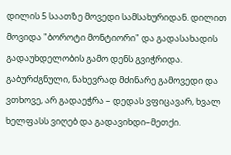დილის 5 საათზე მოვედი სამსახურიდან. დილით მოვიდა "ბოროტი მონტიორი" და გადასახადის გადაუხდელობის გამო დენს გვიჭრიდა. გაბურძგნული, ნახევრად მძინარე გამოვედი და ვთხოვე, არ გადაეჭრა – დედას ვფიცავარ, ხვალ ხელფასს ვიღებ და გადავიხდი–მეთქი.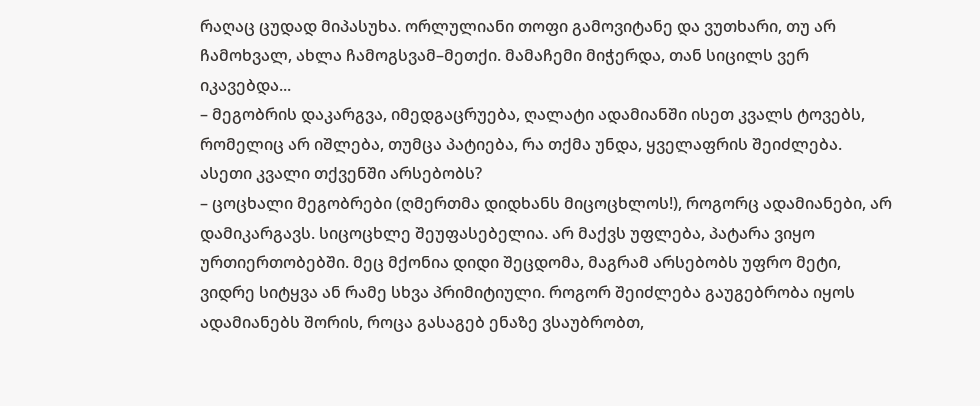რაღაც ცუდად მიპასუხა. ორლულიანი თოფი გამოვიტანე და ვუთხარი, თუ არ ჩამოხვალ, ახლა ჩამოგსვამ–მეთქი. მამაჩემი მიჭერდა, თან სიცილს ვერ იკავებდა...
– მეგობრის დაკარგვა, იმედგაცრუება, ღალატი ადამიანში ისეთ კვალს ტოვებს, რომელიც არ იშლება, თუმცა პატიება, რა თქმა უნდა, ყველაფრის შეიძლება. ასეთი კვალი თქვენში არსებობს?
– ცოცხალი მეგობრები (ღმერთმა დიდხანს მიცოცხლოს!), როგორც ადამიანები, არ დამიკარგავს. სიცოცხლე შეუფასებელია. არ მაქვს უფლება, პატარა ვიყო ურთიერთობებში. მეც მქონია დიდი შეცდომა, მაგრამ არსებობს უფრო მეტი, ვიდრე სიტყვა ან რამე სხვა პრიმიტიული. როგორ შეიძლება გაუგებრობა იყოს ადამიანებს შორის, როცა გასაგებ ენაზე ვსაუბრობთ,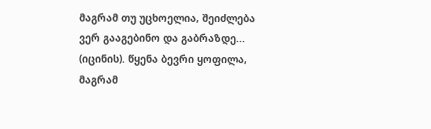მაგრამ თუ უცხოელია, შეიძლება ვერ გააგებინო და გაბრაზდე... (იცინის). წყენა ბევრი ყოფილა, მაგრამ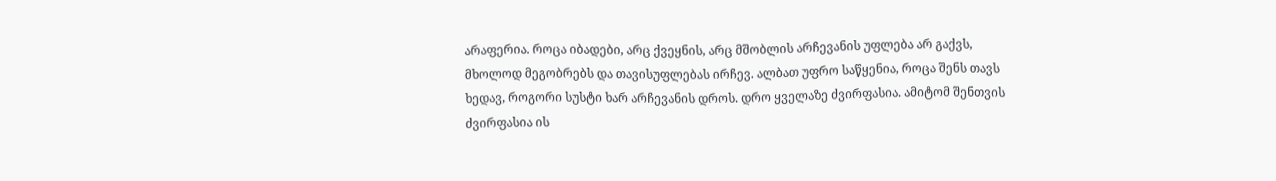არაფერია. როცა იბადები, არც ქვეყნის, არც მშობლის არჩევანის უფლება არ გაქვს, მხოლოდ მეგობრებს და თავისუფლებას ირჩევ. ალბათ უფრო საწყენია, როცა შენს თავს ხედავ, როგორი სუსტი ხარ არჩევანის დროს. დრო ყველაზე ძვირფასია. ამიტომ შენთვის ძვირფასია ის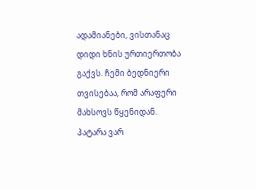ადამიანები, ვისთანაც დიდი ხნის ურთიერთობა გაქვს. ჩემი ბედნიერი თვისებაა, რომ არაფერი მახსოვს წყენიდან. პატარა ვარ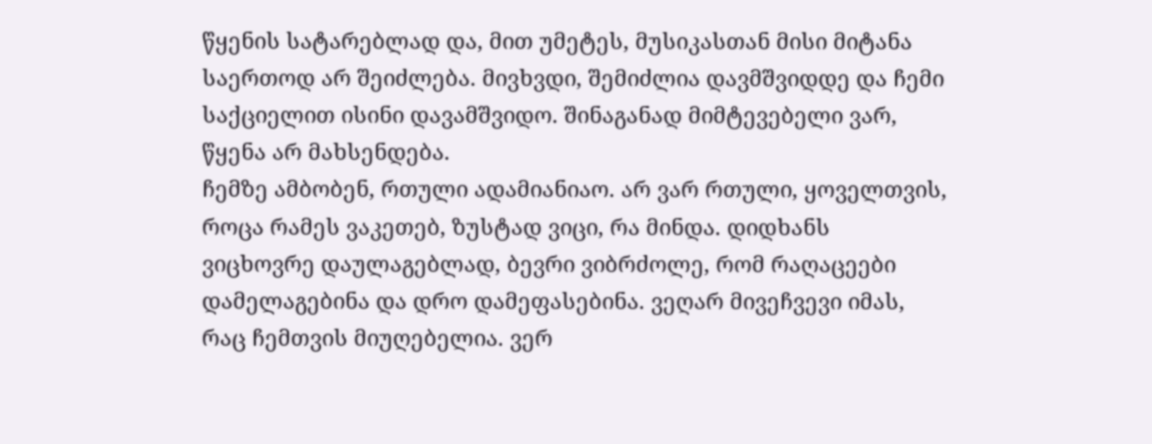წყენის სატარებლად და, მით უმეტეს, მუსიკასთან მისი მიტანა საერთოდ არ შეიძლება. მივხვდი, შემიძლია დავმშვიდდე და ჩემი საქციელით ისინი დავამშვიდო. შინაგანად მიმტევებელი ვარ, წყენა არ მახსენდება.
ჩემზე ამბობენ, რთული ადამიანიაო. არ ვარ რთული, ყოველთვის, როცა რამეს ვაკეთებ, ზუსტად ვიცი, რა მინდა. დიდხანს ვიცხოვრე დაულაგებლად, ბევრი ვიბრძოლე, რომ რაღაცეები დამელაგებინა და დრო დამეფასებინა. ვეღარ მივეჩვევი იმას, რაც ჩემთვის მიუღებელია. ვერ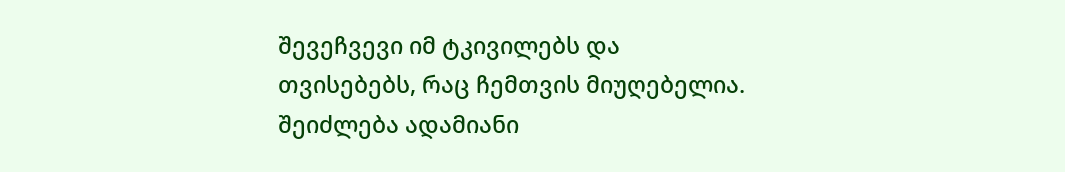შევეჩვევი იმ ტკივილებს და თვისებებს, რაც ჩემთვის მიუღებელია. შეიძლება ადამიანი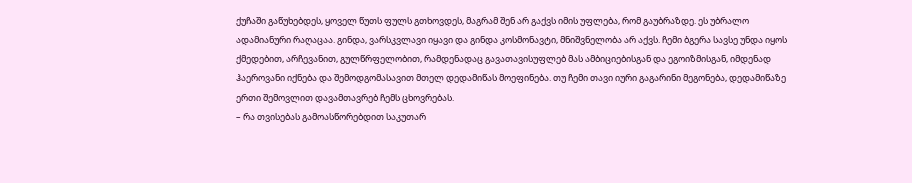ქუჩაში გაწუხებდეს, ყოველ წუთს ფულს გთხოვდეს, მაგრამ შენ არ გაქვს იმის უფლება, რომ გაუბრაზდე. ეს უბრალო ადამიანური რაღაცაა. გინდა, ვარსკვლავი იყავი და გინდა კოსმონავტი, მნიშვნელობა არ აქვს. ჩემი ბგერა სავსე უნდა იყოს ქმედებით, არჩევანით, გულწრფელობით, რამდენადაც გავათავისუფლებ მას ამბიციებისგან და ეგოიზმისგან, იმდენად ჰაეროვანი იქნება და შემოდგომასავით მთელ დედამიწას მოეფინება. თუ ჩემი თავი იური გაგარინი მეგონება, დედამიწაზე ერთი შემოვლით დავამთავრებ ჩემს ცხოვრებას.
– რა თვისებას გამოასწორებდით საკუთარ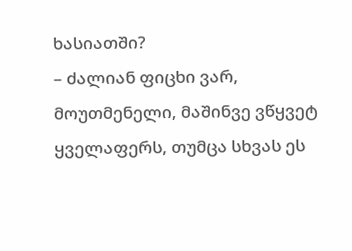ხასიათში?
– ძალიან ფიცხი ვარ, მოუთმენელი, მაშინვე ვწყვეტ ყველაფერს, თუმცა სხვას ეს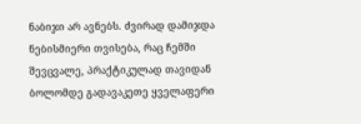ნაბიჯი არ ავნებს. ძვირად დამიჯდა ნებისმიერი თვისება, რაც ჩემში შევცვალე, პრაქტიკულად თავიდან ბოლომდე გადავაკეთე ყველაფერი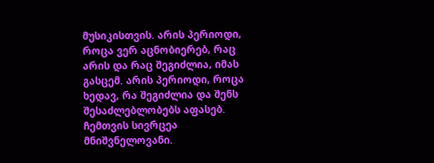მუსიკისთვის. არის პერიოდი, როცა ვერ აცნობიერებ, რაც არის და რაც შეგიძლია, იმას გასცემ. არის პერიოდი, როცა ხედავ, რა შეგიძლია და შენს შესაძლებლობებს აფასებ. ჩემთვის სივრცეა მნიშვნელოვანი.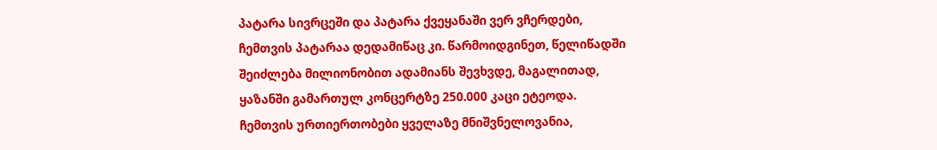პატარა სივრცეში და პატარა ქვეყანაში ვერ ვჩერდები, ჩემთვის პატარაა დედამიწაც კი. წარმოიდგინეთ, წელიწადში შეიძლება მილიონობით ადამიანს შევხვდე, მაგალითად, ყაზანში გამართულ კონცერტზე 250.000 კაცი ეტეოდა. ჩემთვის ურთიერთობები ყველაზე მნიშვნელოვანია,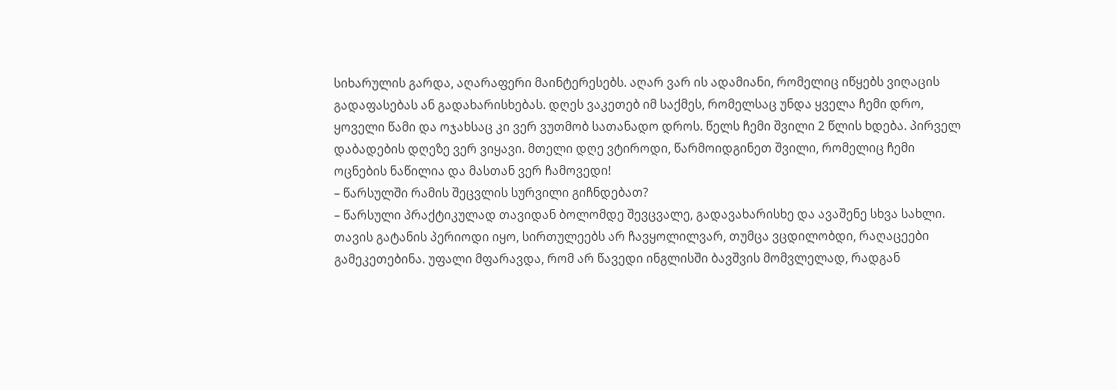სიხარულის გარდა, აღარაფერი მაინტერესებს. აღარ ვარ ის ადამიანი, რომელიც იწყებს ვიღაცის გადაფასებას ან გადახარისხებას. დღეს ვაკეთებ იმ საქმეს, რომელსაც უნდა ყველა ჩემი დრო, ყოველი წამი და ოჯახსაც კი ვერ ვუთმობ სათანადო დროს. წელს ჩემი შვილი 2 წლის ხდება. პირველ დაბადების დღეზე ვერ ვიყავი. მთელი დღე ვტიროდი, წარმოიდგინეთ შვილი, რომელიც ჩემი ოცნების ნაწილია და მასთან ვერ ჩამოვედი!
– წარსულში რამის შეცვლის სურვილი გიჩნდებათ?
– წარსული პრაქტიკულად თავიდან ბოლომდე შევცვალე, გადავახარისხე და ავაშენე სხვა სახლი. თავის გატანის პერიოდი იყო, სირთულეებს არ ჩავყოლილვარ, თუმცა ვცდილობდი, რაღაცეები გამეკეთებინა. უფალი მფარავდა, რომ არ წავედი ინგლისში ბავშვის მომვლელად, რადგან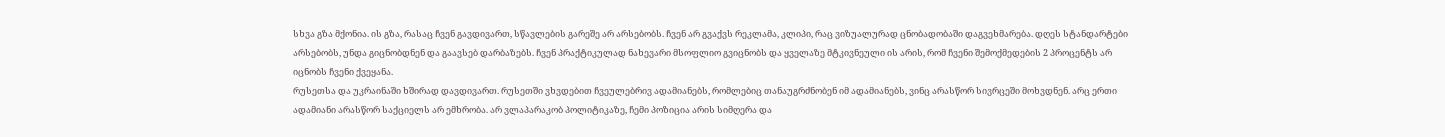სხვა გზა მქონია. ის გზა, რასაც ჩვენ გავდივართ, სწავლების გარეშე არ არსებობს. ჩვენ არ გვაქვს რეკლამა, კლიპი, რაც ვიზუალურად ცნობადობაში დაგვეხმარება. დღეს სტანდარტები არსებობს, უნდა გიცნობდნენ და გაავსებ დარბაზებს. ჩვენ პრაქტიკულად ნახევარი მსოფლიო გვიცნობს და ყველაზე მტკივნეული ის არის, რომ ჩვენი შემოქმედების 2 პროცენტს არ იცნობს ჩვენი ქვეყანა.
რუსეთსა და უკრაინაში ხშირად დავდივართ. რუსეთში ვხვდებით ჩვეულებრივ ადამიანებს, რომლებიც თანაუგრძნობენ იმ ადამიანებს, ვინც არასწორ სივრცეში მოხვდნენ. არც ერთი ადამიანი არასწორ საქციელს არ ემხრობა. არ ვლაპარაკობ პოლიტიკაზე, ჩემი პოზიცია არის სიმღერა და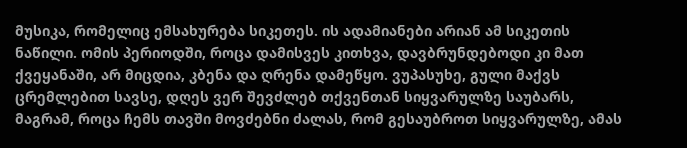მუსიკა, რომელიც ემსახურება სიკეთეს. ის ადამიანები არიან ამ სიკეთის ნაწილი. ომის პერიოდში, როცა დამისვეს კითხვა, დავბრუნდებოდი კი მათ ქვეყანაში, არ მიცდია, კბენა და ღრენა დამეწყო. ვუპასუხე, გული მაქვს ცრემლებით სავსე, დღეს ვერ შევძლებ თქვენთან სიყვარულზე საუბარს, მაგრამ, როცა ჩემს თავში მოვძებნი ძალას, რომ გესაუბროთ სიყვარულზე, ამას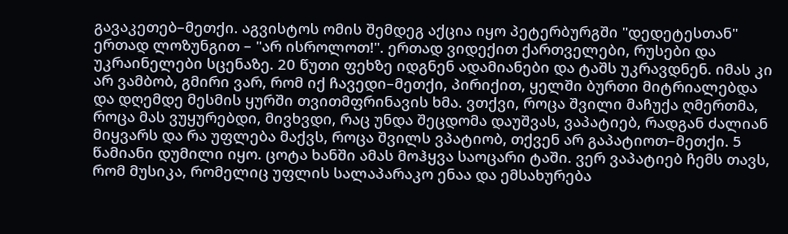გავაკეთებ–მეთქი. აგვისტოს ომის შემდეგ აქცია იყო პეტერბურგში "დედეტესთან" ერთად ლოზუნგით – "არ ისროლოთ!". ერთად ვიდექით ქართველები, რუსები და უკრაინელები სცენაზე. 20 წუთი ფეხზე იდგნენ ადამიანები და ტაშს უკრავდნენ. იმას კი არ ვამბობ, გმირი ვარ, რომ იქ ჩავედი–მეთქი, პირიქით, ყელში ბურთი მიტრიალებდა და დღემდე მესმის ყურში თვითმფრინავის ხმა. ვთქვი, როცა შვილი მაჩუქა ღმერთმა, როცა მას ვუყურებდი, მივხვდი, რაც უნდა შეცდომა დაუშვას, ვაპატიებ, რადგან ძალიან მიყვარს და რა უფლება მაქვს, როცა შვილს ვპატიობ, თქვენ არ გაპატიოთ–მეთქი. 5 წამიანი დუმილი იყო. ცოტა ხანში ამას მოჰყვა საოცარი ტაში. ვერ ვაპატიებ ჩემს თავს, რომ მუსიკა, რომელიც უფლის სალაპარაკო ენაა და ემსახურება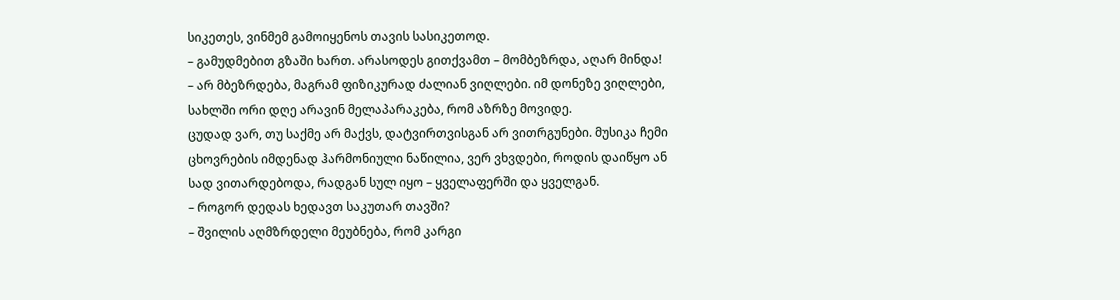სიკეთეს, ვინმემ გამოიყენოს თავის სასიკეთოდ.
– გამუდმებით გზაში ხართ. არასოდეს გითქვამთ – მომბეზრდა, აღარ მინდა!
– არ მბეზრდება, მაგრამ ფიზიკურად ძალიან ვიღლები. იმ დონეზე ვიღლები, სახლში ორი დღე არავინ მელაპარაკება, რომ აზრზე მოვიდე.
ცუდად ვარ, თუ საქმე არ მაქვს, დატვირთვისგან არ ვითრგუნები. მუსიკა ჩემი ცხოვრების იმდენად ჰარმონიული ნაწილია, ვერ ვხვდები, როდის დაიწყო ან სად ვითარდებოდა, რადგან სულ იყო – ყველაფერში და ყველგან.
– როგორ დედას ხედავთ საკუთარ თავში?
– შვილის აღმზრდელი მეუბნება, რომ კარგი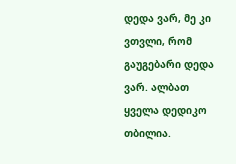დედა ვარ, მე კი ვთვლი, რომ გაუგებარი დედა ვარ. ალბათ ყველა დედიკო თბილია.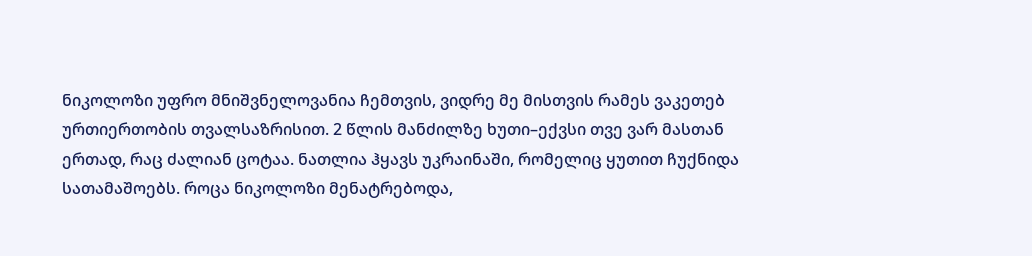ნიკოლოზი უფრო მნიშვნელოვანია ჩემთვის, ვიდრე მე მისთვის რამეს ვაკეთებ ურთიერთობის თვალსაზრისით. 2 წლის მანძილზე ხუთი–ექვსი თვე ვარ მასთან ერთად, რაც ძალიან ცოტაა. ნათლია ჰყავს უკრაინაში, რომელიც ყუთით ჩუქნიდა სათამაშოებს. როცა ნიკოლოზი მენატრებოდა,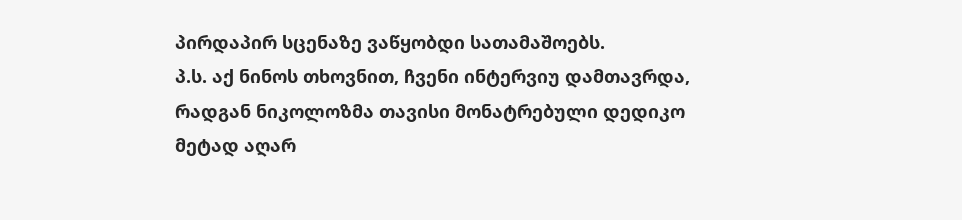პირდაპირ სცენაზე ვაწყობდი სათამაშოებს.
პ.ს. აქ ნინოს თხოვნით, ჩვენი ინტერვიუ დამთავრდა, რადგან ნიკოლოზმა თავისი მონატრებული დედიკო მეტად აღარ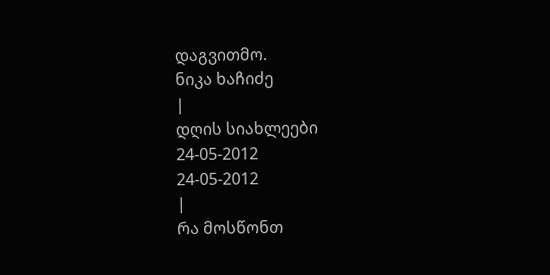დაგვითმო.
ნიკა ხაჩიძე
|
დღის სიახლეები
24-05-2012
24-05-2012
|
რა მოსწონთ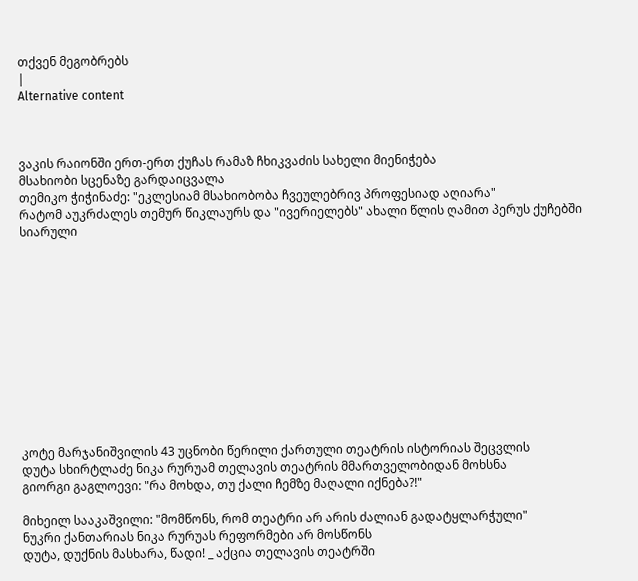თქვენ მეგობრებს
|
Alternative content



ვაკის რაიონში ერთ-ერთ ქუჩას რამაზ ჩხიკვაძის სახელი მიენიჭება
მსახიობი სცენაზე გარდაიცვალა
თემიკო ჭიჭინაძე: "ეკლესიამ მსახიობობა ჩვეულებრივ პროფესიად აღიარა"
რატომ აუკრძალეს თემურ წიკლაურს და "ივერიელებს" ახალი წლის ღამით პერუს ქუჩებში სიარული












კოტე მარჯანიშვილის 43 უცნობი წერილი ქართული თეატრის ისტორიას შეცვლის
დუტა სხირტლაძე ნიკა რურუამ თელავის თეატრის მმართველობიდან მოხსნა
გიორგი გაგლოევი: "რა მოხდა, თუ ქალი ჩემზე მაღალი იქნება?!"

მიხეილ სააკაშვილი: "მომწონს, რომ თეატრი არ არის ძალიან გადატყლარჭული"
ნუკრი ქანთარიას ნიკა რურუას რეფორმები არ მოსწონს
დუტა, დუქნის მასხარა, წადი! _ აქცია თელავის თეატრში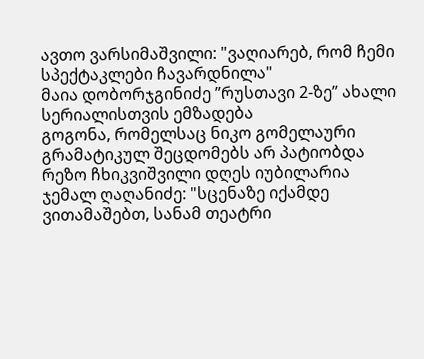ავთო ვარსიმაშვილი: "ვაღიარებ, რომ ჩემი სპექტაკლები ჩავარდნილა"
მაია დობორჯგინიძე ”რუსთავი 2-ზე” ახალი სერიალისთვის ემზადება
გოგონა, რომელსაც ნიკო გომელაური გრამატიკულ შეცდომებს არ პატიობდა
რეზო ჩხიკვიშვილი დღეს იუბილარია
ჯემალ ღაღანიძე: "სცენაზე იქამდე ვითამაშებთ, სანამ თეატრი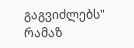გაგვიძლებს"
რამაზ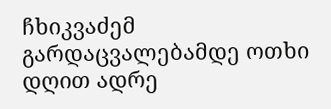ჩხიკვაძემ გარდაცვალებამდე ოთხი დღით ადრე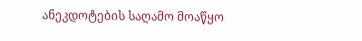ანეკდოტების საღამო მოაწყო